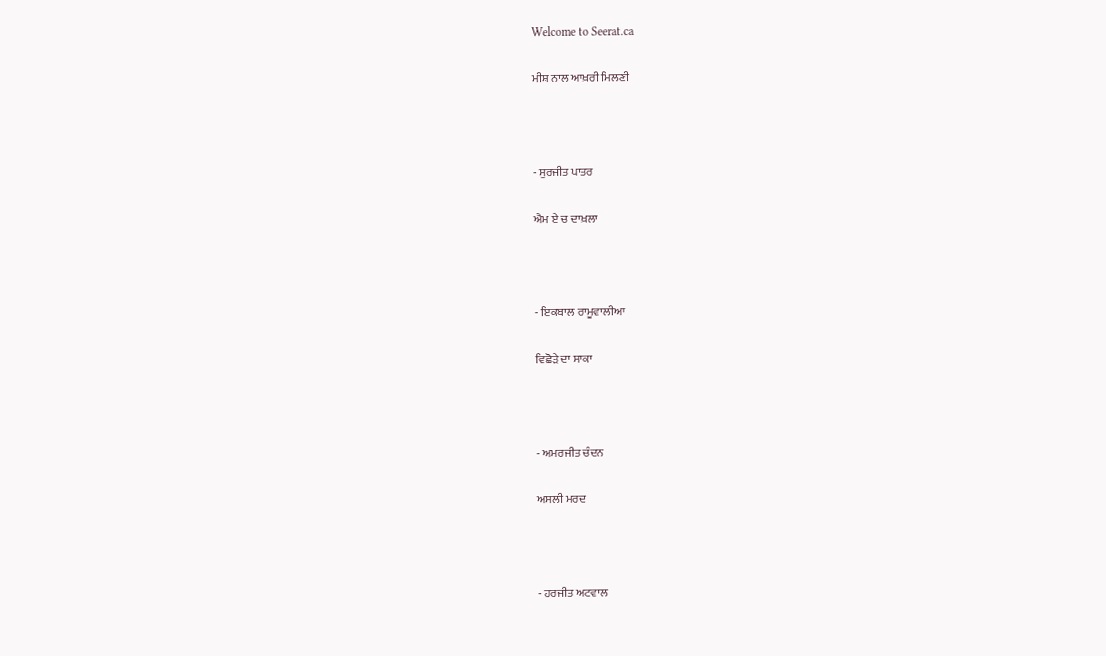Welcome to Seerat.ca

ਮੀਸ਼ ਨਾਲ ਆਖ਼ਰੀ ਮਿਲਣੀ



- ਸੁਰਜੀਤ ਪਾਤਰ

ਐਮ ਏ ਚ ਦਾਖ਼ਲਾ



- ਇਕਬਾਲ ਰਾਮੂਵਾਲੀਆ

ਵਿਛੋੜੇ ਦਾ ਸਾਕਾ



- ਅਮਰਜੀਤ ਚੰਦਨ

ਅਸਲੀ ਮਰਦ



- ਹਰਜੀਤ ਅਟਵਾਲ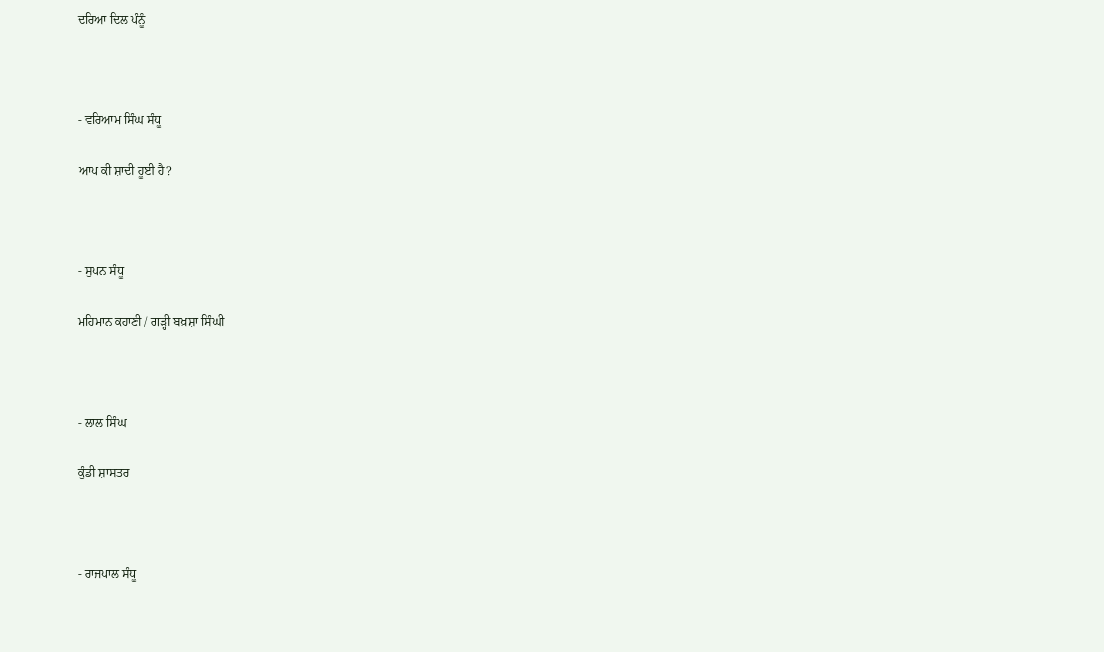ਦਰਿਆ ਦਿਲ ਪੰਨੂੰ



- ਵਰਿਆਮ ਸਿੰਘ ਸੰਧੂ

ਆਪ ਕੀ ਸ਼ਾਦੀ ਹੂਈ ਹੈ?



- ਸੁਪਨ ਸੰਧੂ

ਮਹਿਮਾਨ ਕਹਾਣੀ / ਗੜ੍ਹੀ ਬਖ਼ਸ਼ਾ ਸਿੰਘੀ



- ਲਾਲ ਸਿੰਘ

ਕੁੰਡੀ ਸ਼ਾਸਤਰ



- ਰਾਜਪਾਲ ਸੰਧੂ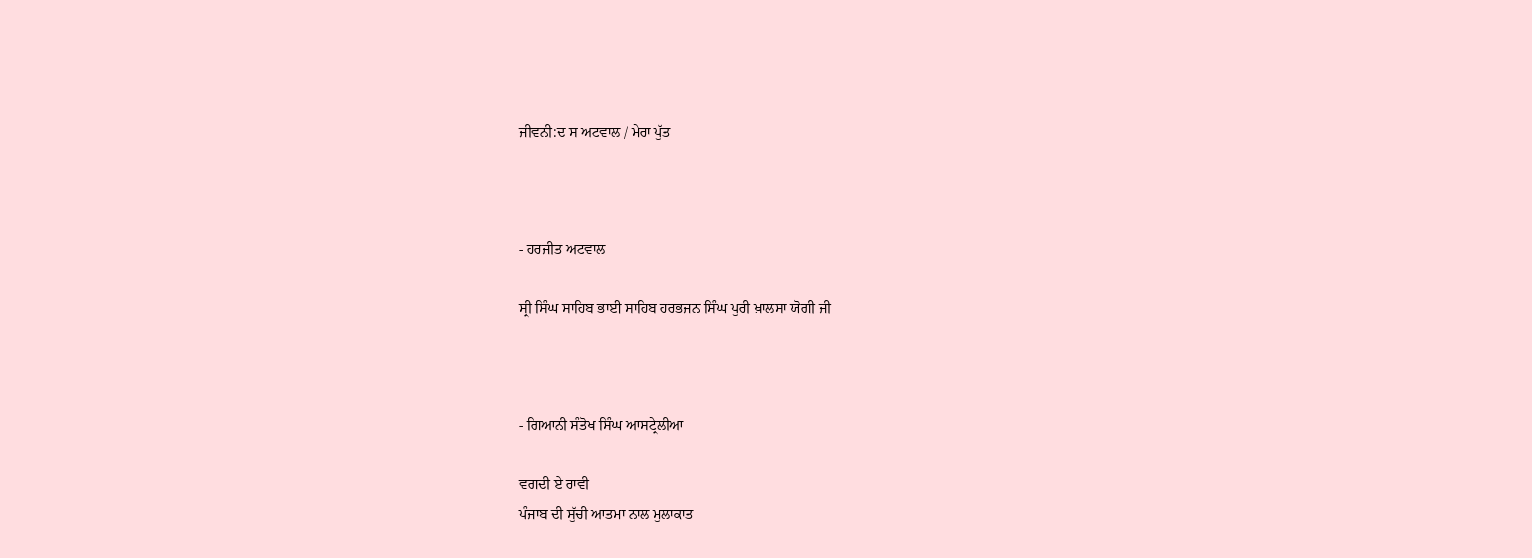ਜੀਵਨੀ:ਦ ਸ ਅਟਵਾਲ / ਮੇਰਾ ਪੁੱਤ



- ਹਰਜੀਤ ਅਟਵਾਲ

ਸ੍ਰੀ ਸਿੰਘ ਸਾਹਿਬ ਭਾਈ ਸਾਹਿਬ ਹਰਭਜਨ ਸਿੰਘ ਪੁਰੀ ਖ਼ਾਲਸਾ ਯੋਗੀ ਜੀ



- ਗਿਆਨੀ ਸੰਤੋਖ ਸਿੰਘ ਆਸਟ੍ਰੇਲੀਆ

ਵਗਦੀ ਏ ਰਾਵੀ
ਪੰਜਾਬ ਦੀ ਸੁੱਚੀ ਆਤਮਾ ਨਾਲ ਮੁਲਾਕਾਤ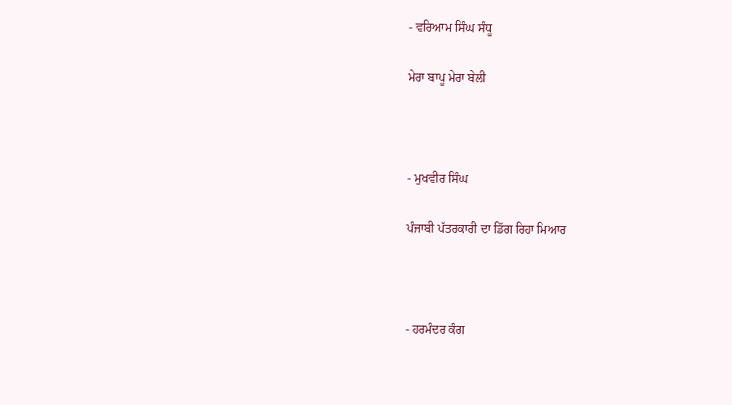- ਵਰਿਆਮ ਸਿੰਘ ਸੰਧੂ

ਮੇਰਾ ਬਾਪੂ ਮੇਰਾ ਬੇਲੀ



- ਮੁਖਵੀਰ ਸਿੰਘ

ਪੰਜਾਬੀ ਪੱਤਰਕਾਰੀ ਦਾ ਡਿੱਗ ਰਿਹਾ ਮਿਆਰ



- ਹਰਮੰਦਰ ਕੰਗ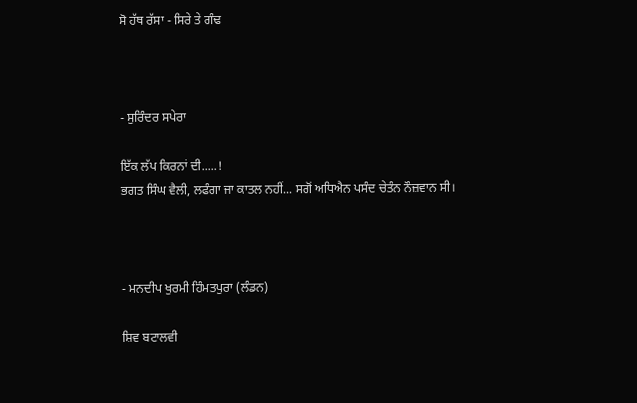ਸੋ ਹੱਥ ਰੱਸਾ - ਸਿਰੇ ਤੇ ਗੰਢ



- ਸੁਰਿੰਦਰ ਸਪੇਰਾ

ਇੱਕ ਲੱਪ ਕਿਰਨਾਂ ਦੀ.....!
ਭਗਤ ਸਿੰਘ ਵੈਲੀ, ਲਫੰਗਾ ਜਾ ਕਾਤਲ ਨਹੀਂ... ਸਗੋਂ ਅਧਿਐਨ ਪਸੰਦ ਚੇਤੰਨ ਨੌਜ਼ਵਾਨ ਸੀ।



- ਮਨਦੀਪ ਖੁਰਮੀ ਹਿੰਮਤਪੁਰਾ (ਲੰਡਨ)

ਸ਼ਿਵ ਬਟਾਲਵੀ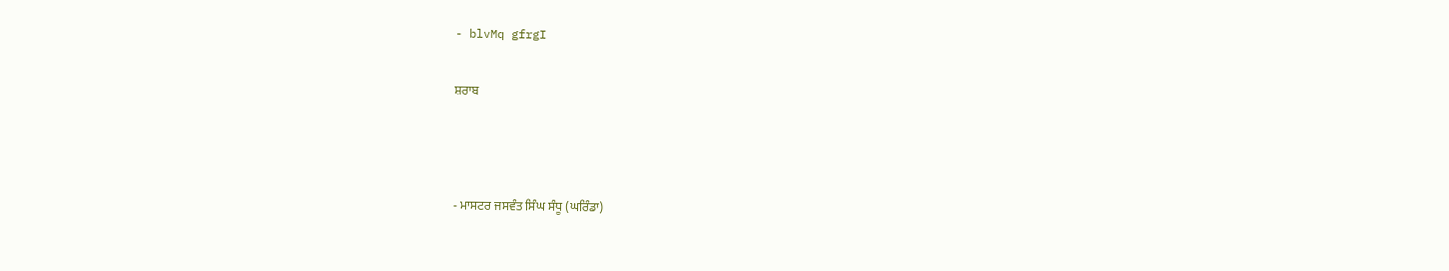- blvMq gfrgI

ਸ਼ਰਾਬ



- ਮਾਸਟਰ ਜਸਵੰਤ ਸਿੰਘ ਸੰਧੂ (ਘਰਿੰਡਾ)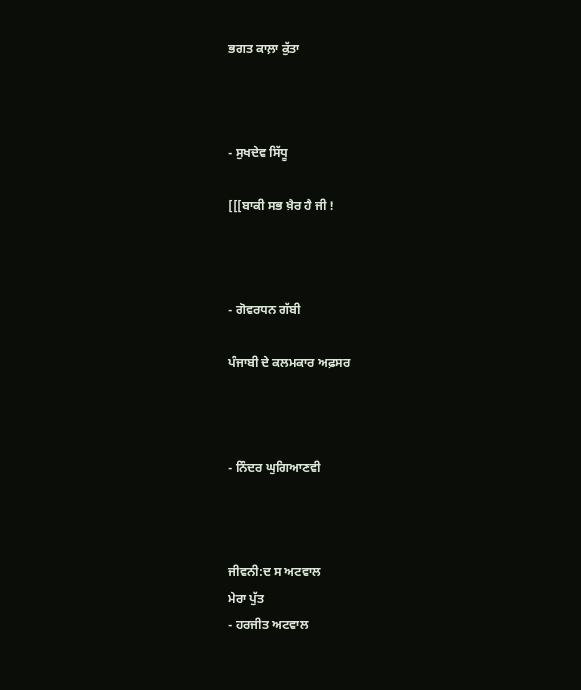ਭਗਤ ਕਾਲ਼ਾ ਕੁੱਤਾ



- ਸੁਖਦੇਵ ਸਿੱਧੂ

[[[ਬਾਕੀ ਸਭ ਖ਼ੈਰ ਹੈ ਜੀ !



- ਗੋਵਰਧਨ ਗੱਬੀ

ਪੰਜਾਬੀ ਦੇ ਕਲਮਕਾਰ ਅਫ਼ਸਰ



- ਨਿੰਦਰ ਘੁਗਿਆਣਵੀ



ਜੀਵਨੀ:ਦ ਸ ਅਟਵਾਲ
ਮੇਰਾ ਪੁੱਤ
- ਹਰਜੀਤ ਅਟਵਾਲ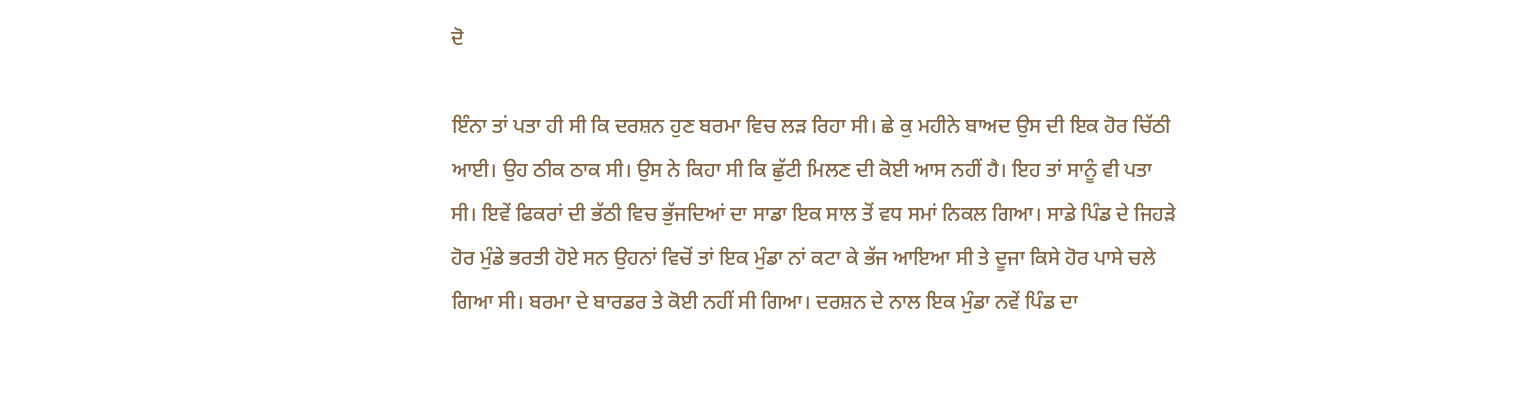ਦੋ

ਇੰਨਾ ਤਾਂ ਪਤਾ ਹੀ ਸੀ ਕਿ ਦਰਸ਼ਨ ਹੁਣ ਬਰਮਾ ਵਿਚ ਲੜ ਰਿਹਾ ਸੀ। ਛੇ ਕੁ ਮਹੀਨੇ ਬਾਅਦ ਉਸ ਦੀ ਇਕ ਹੋਰ ਚਿੱਠੀ ਆਈ। ਉਹ ਠੀਕ ਠਾਕ ਸੀ। ਉਸ ਨੇ ਕਿਹਾ ਸੀ ਕਿ ਛੁੱਟੀ ਮਿਲਣ ਦੀ ਕੋਈ ਆਸ ਨਹੀਂ ਹੈ। ਇਹ ਤਾਂ ਸਾਨੂੰ ਵੀ ਪਤਾ ਸੀ। ਇਵੇਂ ਫਿਕਰਾਂ ਦੀ ਭੱਠੀ ਵਿਚ ਭੁੱਜਦਿਆਂ ਦਾ ਸਾਡਾ ਇਕ ਸਾਲ ਤੋਂ ਵਧ ਸਮਾਂ ਨਿਕਲ ਗਿਆ। ਸਾਡੇ ਪਿੰਡ ਦੇ ਜਿਹੜੇ ਹੋਰ ਮੁੰਡੇ ਭਰਤੀ ਹੋਏ ਸਨ ਉਹਨਾਂ ਵਿਚੋਂ ਤਾਂ ਇਕ ਮੁੰਡਾ ਨਾਂ ਕਟਾ ਕੇ ਭੱਜ ਆਇਆ ਸੀ ਤੇ ਦੂਜਾ ਕਿਸੇ ਹੋਰ ਪਾਸੇ ਚਲੇ ਗਿਆ ਸੀ। ਬਰਮਾ ਦੇ ਬਾਰਡਰ ਤੇ ਕੋਈ ਨਹੀਂ ਸੀ ਗਿਆ। ਦਰਸ਼ਨ ਦੇ ਨਾਲ ਇਕ ਮੁੰਡਾ ਨਵੇਂ ਪਿੰਡ ਦਾ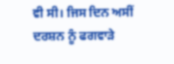ਵੀ ਸੀ। ਜਿਸ ਦਿਨ ਅਸੀਂ ਦਰਸ਼ਨ ਨੂੰ ਫਗਵਾੜੇ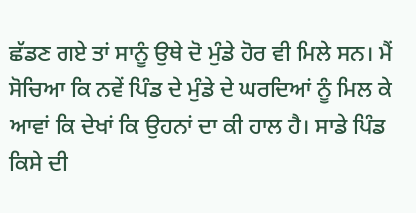ਛੱਡਣ ਗਏ ਤਾਂ ਸਾਨੂੰ ਉਥੇ ਦੋ ਮੁੰਡੇ ਹੋਰ ਵੀ ਮਿਲੇ ਸਨ। ਮੈਂ ਸੋਚਿਆ ਕਿ ਨਵੇਂ ਪਿੰਡ ਦੇ ਮੁੰਡੇ ਦੇ ਘਰਦਿਆਂ ਨੂੰ ਮਿਲ ਕੇ ਆਵਾਂ ਕਿ ਦੇਖਾਂ ਕਿ ਉਹਨਾਂ ਦਾ ਕੀ ਹਾਲ ਹੈ। ਸਾਡੇ ਪਿੰਡ ਕਿਸੇ ਦੀ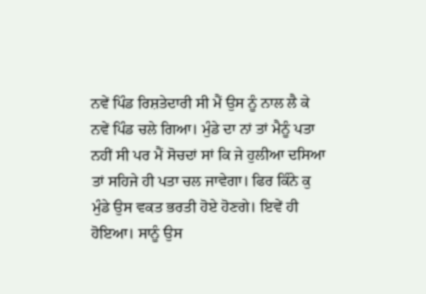ਨਵੇਂ ਪਿੰਡ ਰਿਸ਼ਤੇਦਾਰੀ ਸੀ ਮੈਂ ਉਸ ਨੂੰ ਨਾਲ ਲੈ ਕੇ ਨਵੇਂ ਪਿੰਡ ਚਲੇ ਗਿਆ। ਮੁੰਡੇ ਦਾ ਨਾਂ ਤਾਂ ਮੈਨੂੰ ਪਤਾ ਨਹੀਂ ਸੀ ਪਰ ਮੈਂ ਸੋਚਦਾਂ ਸਾਂ ਕਿ ਜੇ ਹੁਲੀਆ ਦਸਿਆ ਤਾਂ ਸਹਿਜੇ ਹੀ ਪਤਾ ਚਲ ਜਾਵੇਗਾ। ਫਿਰ ਕਿੰਨੇ ਕੁ ਮੁੰਡੇ ਉਸ ਵਕਤ ਭਰਤੀ ਹੋਏ ਹੋਣਗੇ। ਇਵੇਂ ਹੀ ਹੋਇਆ। ਸਾਨੂੰ ਉਸ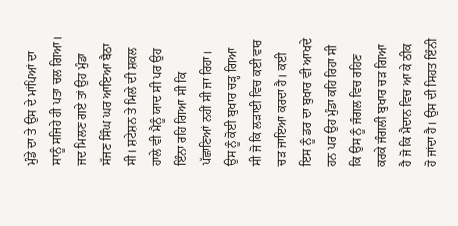ਮੁੰਡੇ ਦਾ ਤੇ ਉਸ ਦੇ ਮਾਂਪਿਆਂ ਦਾ ਸਾਨੂੰ ਸਜਿਹੇ ਹੀ ਪਤਾ ਚਲ ਗਿਆ। ਜਦ ਮਿਲਣ ਗਏ ਤਾਂ ਉਹ ਮੁੰਡਾ ਸੱਜਣ ਸਿੰਘ ਘਰ ਆਇਆ ਬੈਠਾ ਸੀ। ਸ਼ਟੇਸ਼ਨ ਤੇ ਮਿਲੇ ਦੀ ਸ਼ਕਲ ਹਾਲੇ ਵੀ ਮੈਨੂੰ ਯਾਦ ਸੀ ਪਰ ਉਹ ਇੰਨਾ ਰਹਿ ਗਿਆ ਸੀ ਕਿ ਪੱਛਾਣਿਆਂ ਨਹੀਂ ਸੀ ਜਾ ਰਿਹਾ। ਉਸ ਨੂੰ ਕੋਈ ਬੁਖਾਰ ਚੜ੍ਹ ਗਿਆ ਸੀ ਜੋ ਕਿ ਲੜਾਈ ਵਿਚ ਕਈ ਵਾਰ ਚੜ ਜਾਇਆ ਕਰਦਾ ਹੈ। ਕਈ ਇਸ ਨੂੰ ਡਰ ਦਾ ਬੁਖਾਰ ਵੀ ਆਖਦੇ ਹਨ ਪਰ ਉਹ ਮੁੰਡਾ ਕਹਿ ਰਿਹਾ ਸੀ ਕਿ ਉਸ ਨੂੰ ਜੰਗਲ ਵਿਚ ਰਹਿਣ ਕਰਕੇ ਜੰਗਲੀ ਬੁਖਾਰ ਚੜ ਗਿਆ ਹੈ ਜੋ ਕਿ ਮੈਦਾਨ ਵਿਚ ਆ ਕੇ ਠੀਕ ਹੋ ਜਾਂਦਾ ਹੈ। ਉਸ ਦੀ ਸਿਹਤ ਇੰਨੀ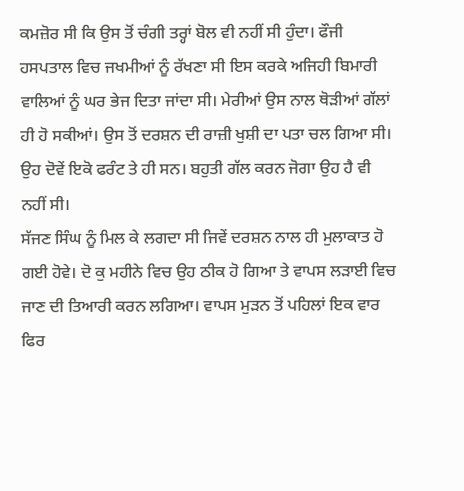ਕਮਜ਼ੋਰ ਸੀ ਕਿ ਉਸ ਤੋਂ ਚੰਗੀ ਤਰ੍ਹਾਂ ਬੋਲ ਵੀ ਨਹੀਂ ਸੀ ਹੁੰਦਾ। ਫੌਜੀ ਹਸਪਤਾਲ ਵਿਚ ਜਖਮੀਆਂ ਨੂੰ ਰੱਖਣਾ ਸੀ ਇਸ ਕਰਕੇ ਅਜਿਹੀ ਬਿਮਾਰੀ ਵਾਲਿਆਂ ਨੂੰ ਘਰ ਭੇਜ ਦਿਤਾ ਜਾਂਦਾ ਸੀ। ਮੇਰੀਆਂ ਉਸ ਨਾਲ ਥੋੜੀਆਂ ਗੱਲਾਂ ਹੀ ਹੋ ਸਕੀਆਂ। ਉਸ ਤੋਂ ਦਰਸ਼ਨ ਦੀ ਰਾਜ਼ੀ ਖੁਸ਼ੀ ਦਾ ਪਤਾ ਚਲ ਗਿਆ ਸੀ। ਉਹ ਦੋਵੇਂ ਇਕੋ ਫਰੰਟ ਤੇ ਹੀ ਸਨ। ਬਹੁਤੀ ਗੱਲ ਕਰਨ ਜੋਗਾ ਉਹ ਹੈ ਵੀ ਨਹੀਂ ਸੀ।
ਸੱਜਣ ਸਿੰਘ ਨੂੰ ਮਿਲ ਕੇ ਲਗਦਾ ਸੀ ਜਿਵੇਂ ਦਰਸ਼ਨ ਨਾਲ ਹੀ ਮੁਲਾਕਾਤ ਹੋ ਗਈ ਹੋਵੇ। ਦੋ ਕੁ ਮਹੀਨੇ ਵਿਚ ਉਹ ਠੀਕ ਹੋ ਗਿਆ ਤੇ ਵਾਪਸ ਲੜਾਈ ਵਿਚ ਜਾਣ ਦੀ ਤਿਆਰੀ ਕਰਨ ਲਗਿਆ। ਵਾਪਸ ਮੁੜਨ ਤੋਂ ਪਹਿਲਾਂ ਇਕ ਵਾਰ ਫਿਰ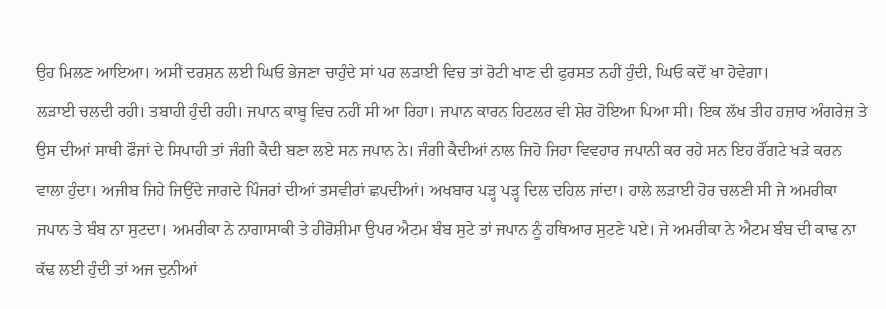ਉਹ ਮਿਲਣ ਆਇਆ। ਅਸੀਂ ਦਰਸ਼ਨ ਲਈ ਘਿਓ ਭੇਜਣਾ ਚਾਹੁੰਦੇ ਸਾਂ ਪਰ ਲੜਾਈ ਵਿਚ ਤਾਂ ਰੋਟੀ ਖਾਣ ਦੀ ਫੁਰਸਤ ਨਹੀਂ ਹੁੰਦੀ, ਘਿਓ ਕਦੋਂ ਖਾ ਹੋਵੇਗਾ।
ਲੜਾਈ ਚਲਦੀ ਰਹੀ। ਤਬਾਹੀ ਹੁੰਦੀ ਰਹੀ। ਜਪਾਨ ਕਾਬੂ ਵਿਚ ਨਹੀਂ ਸੀ ਆ ਰਿਹਾ। ਜਪਾਨ ਕਾਰਨ ਹਿਟਲਰ ਵੀ ਸ਼ੇਰ ਹੋਇਆ ਪਿਆ ਸੀ। ਇਕ ਲੱਖ ਤੀਹ ਹਜ਼ਾਰ ਅੰਗਰੇਜ਼ ਤੇ ਉਸ ਦੀਆਂ ਸਾਥੀ ਫੌਜਾਂ ਦੇ ਸਿਪਾਹੀ ਤਾਂ ਜੰਗੀ ਕੈਦੀ ਬਣਾ ਲਏ ਸਨ ਜਪਾਨ ਨੇ। ਜੰਗੀ ਕੈਦੀਆਂ ਨਾਲ ਜਿਹੋ ਜਿਹਾ ਵਿਵਹਾਰ ਜਪਾਨੀ ਕਰ ਰਹੇ ਸਨ ਇਹ ਰੌਂਗਟੇ ਖੜੇ ਕਰਨ ਵਾਲਾ ਹੁੰਦਾ। ਅਜੀਬ ਜਿਹੇ ਜਿਉਂਦੇ ਜਾਗਦੇ ਪਿੰਜਰਾਂ ਦੀਆਂ ਤਸਵੀਰਾਂ ਛਪਦੀਆਂ। ਅਖਬਾਰ ਪੜ੍ਹ ਪੜ੍ਹ ਦਿਲ ਦਹਿਲ ਜਾਂਦਾ। ਹਾਲੇ ਲੜਾਈ ਹੋਰ ਚਲਣੀ ਸੀ ਜੇ ਅਮਰੀਕਾ ਜਪਾਨ ਤੇ ਬੰਬ ਨਾ ਸੁਟਦਾ। ਅਮਰੀਕਾ ਨੇ ਨਾਗਾਸਾਕੀ ਤੇ ਹੀਰੋਸ਼ੀਮਾ ਉਪਰ ਐਟਮ ਬੰਬ ਸੁਟੇ ਤਾਂ ਜਪਾਨ ਨੂੰ ਹਥਿਆਰ ਸੁਟਣੇ ਪਏ। ਜੇ ਅਮਰੀਕਾ ਨੇ ਐਟਮ ਬੰਬ ਦੀ ਕਾਢ ਨਾ ਕੱਢ ਲਈ ਹੁੰਦੀ ਤਾਂ ਅਜ ਦੁਨੀਆਂ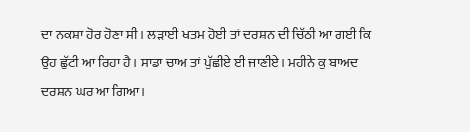ਦਾ ਨਕਸ਼ਾ ਹੋਰ ਹੋਣਾ ਸੀ। ਲੜਾਈ ਖਤਮ ਹੋਈ ਤਾਂ ਦਰਸ਼ਨ ਦੀ ਚਿੱਠੀ ਆ ਗਈ ਕਿ ਉਹ ਛੁੱਟੀ ਆ ਰਿਹਾ ਹੈ। ਸਾਡਾ ਚਾਅ ਤਾਂ ਪੁੱਛੀਏ ਈ ਜਾਣੀਏ। ਮਹੀਨੇ ਕੁ ਬਾਅਦ ਦਰਸ਼ਨ ਘਰ ਆ ਗਿਆ।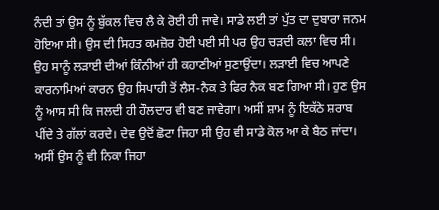ਨੰਦੀ ਤਾਂ ਉਸ ਨੂੰ ਬੁੱਕਲ ਵਿਚ ਲੈ ਕੇ ਰੋਈ ਹੀ ਜਾਵੇ। ਸਾਡੇ ਲਈ ਤਾਂ ਪੁੱਤ ਦਾ ਦੁਬਾਰਾ ਜਨਮ ਹੋਇਆ ਸੀ। ਉਸ ਦੀ ਸਿਹਤ ਕਮਜ਼ੋਰ ਹੋਈ ਪਈ ਸੀ ਪਰ ਉਹ ਚੜਦੀ ਕਲਾ ਵਿਚ ਸੀ। ਉਹ ਸਾਨੂੰ ਲੜਾਈ ਦੀਆਂ ਕਿੰਨੀਆਂ ਹੀ ਕਹਾਣੀਆਂ ਸੁਣਾਉਂਦਾ। ਲੜਾਈ ਵਿਚ ਆਪਣੇ ਕਾਰਨਾਮਿਆਂ ਕਾਰਨ ਉਹ ਸਿਪਾਹੀ ਤੋਂ ਲੈਸ-ਨੈਕ ਤੇ ਫਿਰ ਨੈਕ ਬਣ ਗਿਆ ਸੀ। ਹੁਣ ਉਸ ਨੂੰ ਆਸ ਸੀ ਕਿ ਜਲਦੀ ਹੀ ਹੌਲਦਾਰ ਵੀ ਬਣ ਜਾਵੇਗਾ। ਅਸੀਂ ਸ਼ਾਮ ਨੂੰ ਇਕੱਠੇ ਸ਼ਰਾਬ ਪੀਂਦੇ ਤੇ ਗੱਲਾਂ ਕਰਦੇ। ਦੇਵ ਉਦੋਂ ਛੋਟਾ ਜਿਹਾ ਸੀ ਉਹ ਵੀ ਸਾਡੇ ਕੋਲ ਆ ਕੇ ਬੈਠ ਜਾਂਦਾ। ਅਸੀਂ ਉਸ ਨੂੰ ਵੀ ਨਿਕਾ ਜਿਹਾ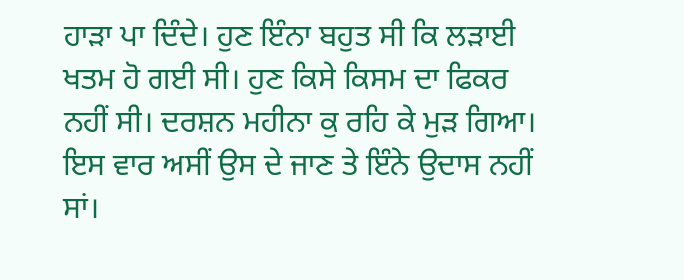ਹਾੜਾ ਪਾ ਦਿੰਦੇ। ਹੁਣ ਇੰਨਾ ਬਹੁਤ ਸੀ ਕਿ ਲੜਾਈ ਖਤਮ ਹੋ ਗਈ ਸੀ। ਹੁਣ ਕਿਸੇ ਕਿਸਮ ਦਾ ਫਿਕਰ ਨਹੀਂ ਸੀ। ਦਰਸ਼ਨ ਮਹੀਨਾ ਕੁ ਰਹਿ ਕੇ ਮੁੜ ਗਿਆ। ਇਸ ਵਾਰ ਅਸੀਂ ਉਸ ਦੇ ਜਾਣ ਤੇ ਇੰਨੇ ਉਦਾਸ ਨਹੀਂ ਸਾਂ।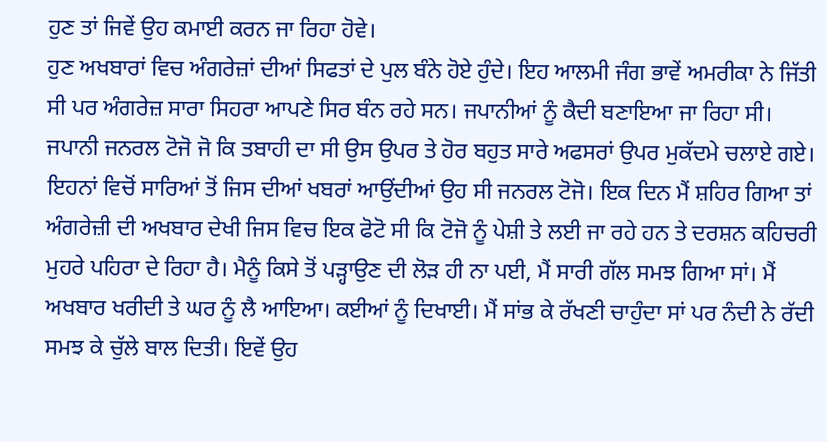ਹੁਣ ਤਾਂ ਜਿਵੇਂ ਉਹ ਕਮਾਈ ਕਰਨ ਜਾ ਰਿਹਾ ਹੋਵੇ।
ਹੁਣ ਅਖਬਾਰਾਂ ਵਿਚ ਅੰਗਰੇਜ਼ਾਂ ਦੀਆਂ ਸਿਫਤਾਂ ਦੇ ਪੁਲ ਬੰਨੇ ਹੋਏ ਹੁੰਦੇ। ਇਹ ਆਲਮੀ ਜੰਗ ਭਾਵੇਂ ਅਮਰੀਕਾ ਨੇ ਜਿੱਤੀ ਸੀ ਪਰ ਅੰਗਰੇਜ਼ ਸਾਰਾ ਸਿਹਰਾ ਆਪਣੇ ਸਿਰ ਬੰਨ ਰਹੇ ਸਨ। ਜਪਾਨੀਆਂ ਨੂੰ ਕੈਦੀ ਬਣਾਇਆ ਜਾ ਰਿਹਾ ਸੀ। ਜਪਾਨੀ ਜਨਰਲ ਟੋਜੋ ਜੋ ਕਿ ਤਬਾਹੀ ਦਾ ਸੀ ਉਸ ਉਪਰ ਤੇ ਹੋਰ ਬਹੁਤ ਸਾਰੇ ਅਫਸਰਾਂ ਉਪਰ ਮੁਕੱਦਮੇ ਚਲਾਏ ਗਏ। ਇਹਨਾਂ ਵਿਚੋਂ ਸਾਰਿਆਂ ਤੋਂ ਜਿਸ ਦੀਆਂ ਖਬਰਾਂ ਆਉਂਦੀਆਂ ਉਹ ਸੀ ਜਨਰਲ ਟੋਜੋ। ਇਕ ਦਿਨ ਮੈਂ ਸ਼ਹਿਰ ਗਿਆ ਤਾਂ ਅੰਗਰੇਜ਼ੀ ਦੀ ਅਖਬਾਰ ਦੇਖੀ ਜਿਸ ਵਿਚ ਇਕ ਫੋਟੋ ਸੀ ਕਿ ਟੋਜੋ ਨੂੰ ਪੇਸ਼ੀ ਤੇ ਲਈ ਜਾ ਰਹੇ ਹਨ ਤੇ ਦਰਸ਼ਨ ਕਹਿਚਰੀ ਮੁਹਰੇ ਪਹਿਰਾ ਦੇ ਰਿਹਾ ਹੈ। ਮੈਨੂੰ ਕਿਸੇ ਤੋਂ ਪੜ੍ਹਾਉਣ ਦੀ ਲੋੜ ਹੀ ਨਾ ਪਈ, ਮੈਂ ਸਾਰੀ ਗੱਲ ਸਮਝ ਗਿਆ ਸਾਂ। ਮੈਂ ਅਖਬਾਰ ਖਰੀਦੀ ਤੇ ਘਰ ਨੂੰ ਲੈ ਆਇਆ। ਕਈਆਂ ਨੂੰ ਦਿਖਾਈ। ਮੈਂ ਸਾਂਭ ਕੇ ਰੱਖਣੀ ਚਾਹੁੰਦਾ ਸਾਂ ਪਰ ਨੰਦੀ ਨੇ ਰੱਦੀ ਸਮਝ ਕੇ ਚੁੱਲੇ ਬਾਲ ਦਿਤੀ। ਇਵੇਂ ਉਹ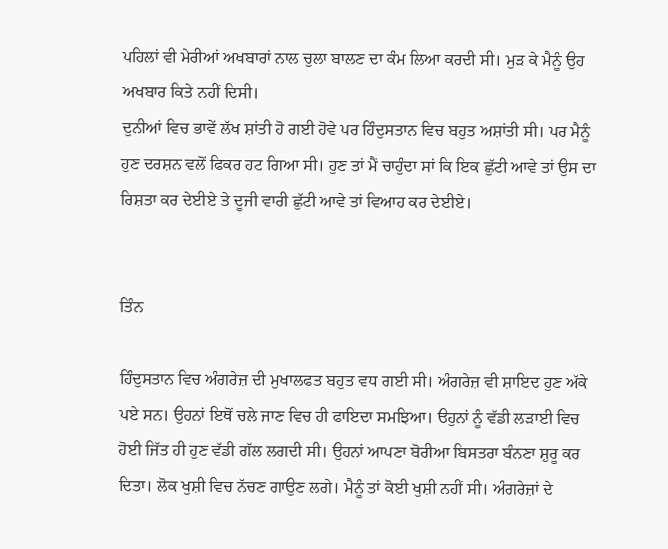ਪਹਿਲਾਂ ਵੀ ਮੇਰੀਆਂ ਅਖਬਾਰਾਂ ਨਾਲ ਚੁਲਾ ਬਾਲਣ ਦਾ ਕੰਮ ਲਿਆ ਕਰਦੀ ਸੀ। ਮੁੜ ਕੇ ਮੈਨੂੰ ਉਹ ਅਖਬਾਰ ਕਿਤੇ ਨਹੀਂ ਦਿਸੀ।
ਦੁਨੀਆਂ ਵਿਚ ਭਾਵੇਂ ਲੱਖ ਸ਼ਾਂਤੀ ਹੋ ਗਈ ਹੋਵੇ ਪਰ ਹਿੰਦੁਸਤਾਨ ਵਿਚ ਬਹੁਤ ਅਸ਼ਾਂਤੀ ਸੀ। ਪਰ ਮੈਨੂੰ ਹੁਣ ਦਰਸ਼ਨ ਵਲੋਂ ਫਿਕਰ ਹਟ ਗਿਆ ਸੀ। ਹੁਣ ਤਾਂ ਮੈਂ ਚਾਹੁੰਦਾ ਸਾਂ ਕਿ ਇਕ ਛੁੱਟੀ ਆਵੇ ਤਾਂ ਉਸ ਦਾ ਰਿਸ਼ਤਾ ਕਰ ਦੇਈਏ ਤੇ ਦੂਜੀ ਵਾਰੀ ਛੁੱਟੀ ਆਵੇ ਤਾਂ ਵਿਆਹ ਕਰ ਦੇਈਏ।


ਤਿੰਨ

ਹਿੰਦੁਸਤਾਨ ਵਿਚ ਅੰਗਰੇਜ਼ ਦੀ ਮੁਖਾਲਫਤ ਬਹੁਤ ਵਧ ਗਈ ਸੀ। ਅੰਗਰੇਜ਼ ਵੀ ਸ਼ਾਇਦ ਹੁਣ ਅੱਕੇ ਪਏ ਸਨ। ਉਹਨਾਂ ਇਥੋਂ ਚਲੇ ਜਾਣ ਵਿਚ ਹੀ ਫਾਇਦਾ ਸਮਝਿਆ। ੳਹੁਨਾਂ ਨੂੰ ਵੱਡੀ ਲੜਾਈ ਵਿਚ ਹੋਈ ਜਿੱਤ ਹੀ ਹੁਣ ਵੱਡੀ ਗੱਲ ਲਗਦੀ ਸੀ। ਉਹਨਾਂ ਆਪਣਾ ਬੋਰੀਆ ਬਿਸਤਰਾ ਬੰਨਣਾ ਸ਼ੁਰੂ ਕਰ ਦਿਤਾ। ਲੋਕ ਖੁਸ਼ੀ ਵਿਚ ਨੱਚਣ ਗਾਉਣ ਲਗੇ। ਮੈਨੂੰ ਤਾਂ ਕੋਈ ਖੁਸ਼ੀ ਨਹੀਂ ਸੀ। ਅੰਗਰੇਜ਼ਾਂ ਦੇ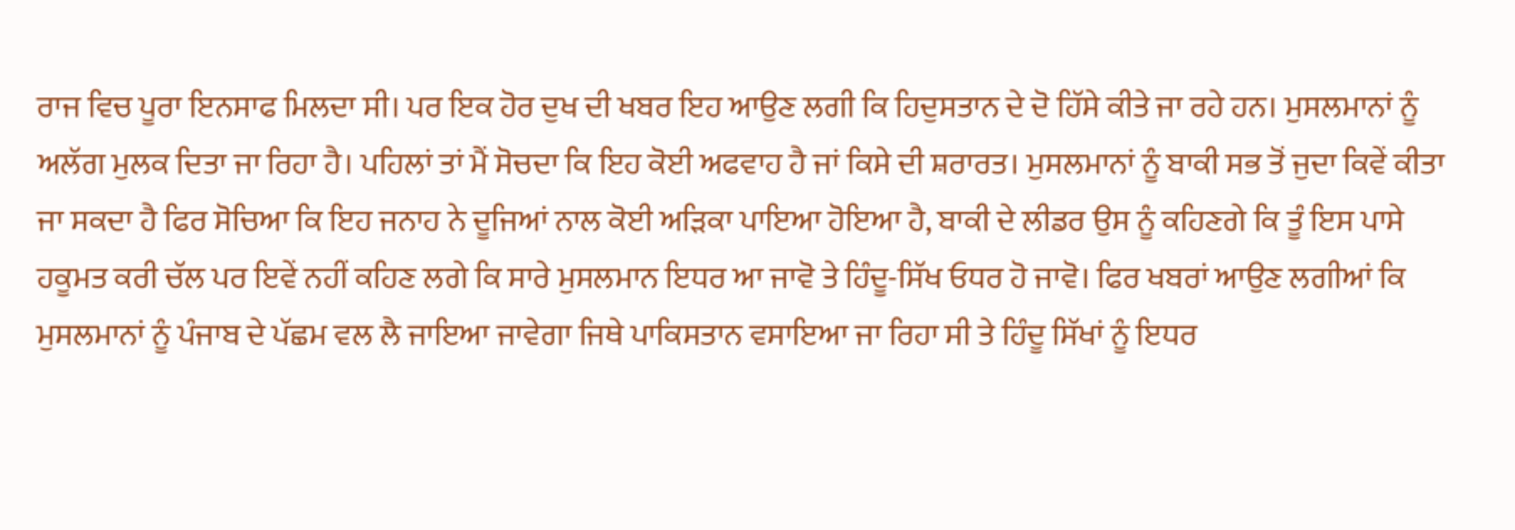ਰਾਜ ਵਿਚ ਪੂਰਾ ਇਨਸਾਫ ਮਿਲਦਾ ਸੀ। ਪਰ ਇਕ ਹੋਰ ਦੁਖ ਦੀ ਖਬਰ ਇਹ ਆਉਣ ਲਗੀ ਕਿ ਹਿਦੁਸਤਾਨ ਦੇ ਦੋ ਹਿੱਸੇ ਕੀਤੇ ਜਾ ਰਹੇ ਹਨ। ਮੁਸਲਮਾਨਾਂ ਨੂੰ ਅਲੱਗ ਮੁਲਕ ਦਿਤਾ ਜਾ ਰਿਹਾ ਹੈ। ਪਹਿਲਾਂ ਤਾਂ ਮੈਂ ਸੋਚਦਾ ਕਿ ਇਹ ਕੋਈ ਅਫਵਾਹ ਹੈ ਜਾਂ ਕਿਸੇ ਦੀ ਸ਼ਰਾਰਤ। ਮੁਸਲਮਾਨਾਂ ਨੂੰ ਬਾਕੀ ਸਭ ਤੋਂ ਜੁਦਾ ਕਿਵੇਂ ਕੀਤਾ ਜਾ ਸਕਦਾ ਹੈ ਫਿਰ ਸੋਚਿਆ ਕਿ ਇਹ ਜਨਾਹ ਨੇ ਦੂਜਿਆਂ ਨਾਲ ਕੋਈ ਅੜਿਕਾ ਪਾਇਆ ਹੋਇਆ ਹੈ, ਬਾਕੀ ਦੇ ਲੀਡਰ ਉਸ ਨੂੰ ਕਹਿਣਗੇ ਕਿ ਤੂੰ ਇਸ ਪਾਸੇ ਹਕੂਮਤ ਕਰੀ ਚੱਲ ਪਰ ਇਵੇਂ ਨਹੀਂ ਕਹਿਣ ਲਗੇ ਕਿ ਸਾਰੇ ਮੁਸਲਮਾਨ ਇਧਰ ਆ ਜਾਵੋ ਤੇ ਹਿੰਦੂ-ਸਿੱਖ ਓਧਰ ਹੋ ਜਾਵੋ। ਫਿਰ ਖਬਰਾਂ ਆਉਣ ਲਗੀਆਂ ਕਿ ਮੁਸਲਮਾਨਾਂ ਨੂੰ ਪੰਜਾਬ ਦੇ ਪੱਛਮ ਵਲ ਲੈ ਜਾਇਆ ਜਾਵੇਗਾ ਜਿਥੇ ਪਾਕਿਸਤਾਨ ਵਸਾਇਆ ਜਾ ਰਿਹਾ ਸੀ ਤੇ ਹਿੰਦੂ ਸਿੱਖਾਂ ਨੂੰ ਇਧਰ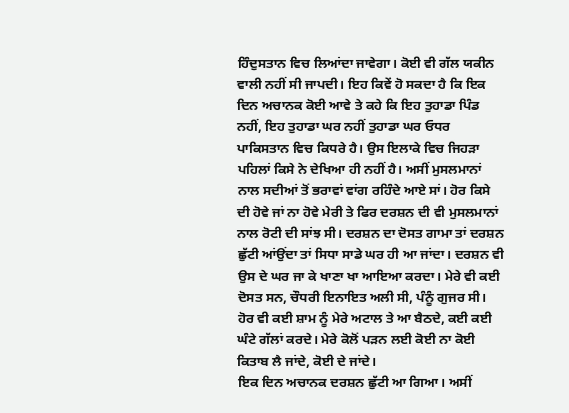ਹਿੰਦੁਸਤਾਨ ਵਿਚ ਲਿਆਂਦਾ ਜਾਵੇਗਾ। ਕੋਈ ਵੀ ਗੱਲ ਯਕੀਨ ਵਾਲੀ ਨਹੀਂ ਸੀ ਜਾਪਦੀ। ਇਹ ਕਿਵੇਂ ਹੋ ਸਕਦਾ ਹੈ ਕਿ ਇਕ ਦਿਨ ਅਚਾਨਕ ਕੋਈ ਆਵੇ ਤੇ ਕਹੇ ਕਿ ਇਹ ਤੁਹਾਡਾ ਪਿੰਡ ਨਹੀਂ, ਇਹ ਤੁਹਾਡਾ ਘਰ ਨਹੀਂ ਤੁਹਾਡਾ ਘਰ ਓਧਰ ਪਾਕਿਸਤਾਨ ਵਿਚ ਕਿਧਰੇ ਹੈ। ਉਸ ਇਲਾਕੇ ਵਿਚ ਜਿਹੜਾ ਪਹਿਲਾਂ ਕਿਸੇ ਨੇ ਦੇਖਿਆ ਹੀ ਨਹੀਂ ਹੈ। ਅਸੀਂ ਮੁਸਲਮਾਨਾਂ ਨਾਲ ਸਦੀਆਂ ਤੋਂ ਭਰਾਵਾਂ ਵਾਂਗ ਰਹਿੰਦੇ ਆਏ ਸਾਂ। ਹੋਰ ਕਿਸੇ ਦੀ ਹੋਵੇ ਜਾਂ ਨਾ ਹੋਵੇ ਮੇਰੀ ਤੇ ਫਿਰ ਦਰਸ਼ਨ ਦੀ ਵੀ ਮੁਸਲਮਾਨਾਂ ਨਾਲ ਰੋਟੀ ਦੀ ਸਾਂਝ ਸੀ। ਦਰਸ਼ਨ ਦਾ ਦੋਸਤ ਗਾਮਾ ਤਾਂ ਦਰਸ਼ਨ ਛੁੱਟੀ ਆਂਉਂਦਾ ਤਾਂ ਸਿਧਾ ਸਾਡੇ ਘਰ ਹੀ ਆ ਜਾਂਦਾ। ਦਰਸ਼ਨ ਵੀ ਉਸ ਦੇ ਘਰ ਜਾ ਕੇ ਖਾਣਾ ਖਾ ਆਇਆ ਕਰਦਾ। ਮੇਰੇ ਵੀ ਕਈ ਦੋਸਤ ਸਨ, ਚੌਧਰੀ ਇਨਾਇਤ ਅਲੀ ਸੀ, ਪੰਨੂੰ ਗੁਜਰ ਸੀ। ਹੋਰ ਵੀ ਕਈ ਸ਼ਾਮ ਨੂੰ ਮੇਰੇ ਅਟਾਲ ਤੇ ਆ ਬੈਠਦੇ, ਕਈ ਕਈ ਘੰਟੇ ਗੱਲਾਂ ਕਰਦੇ। ਮੇਰੇ ਕੋਲੋਂ ਪੜਨ ਲਈ ਕੋਈ ਨਾ ਕੋਈ ਕਿਤਾਬ ਲੈ ਜਾਂਦੇ, ਕੋਈ ਦੇ ਜਾਂਦੇ।
ਇਕ ਦਿਨ ਅਚਾਨਕ ਦਰਸ਼ਨ ਛੁੱਟੀ ਆ ਗਿਆ। ਅਸੀਂ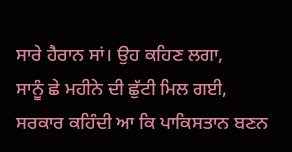ਸਾਰੇ ਹੈਰਾਨ ਸਾਂ। ਉਹ ਕਹਿਣ ਲਗਾ,
ਸਾਨੂੰ ਛੇ ਮਹੀਨੇ ਦੀ ਛੁੱਟੀ ਮਿਲ ਗਈ, ਸਰਕਾਰ ਕਹਿੰਦੀ ਆ ਕਿ ਪਾਕਿਸਤਾਨ ਬਣਨ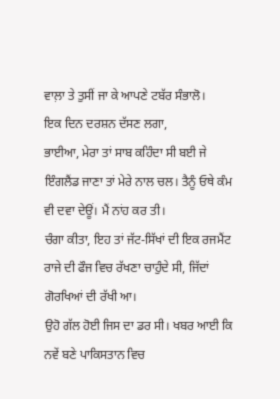ਵਾਲ਼ਾ ਤੇ ਤੁਸੀਂ ਜਾ ਕੇ ਆਪਣੇ ਟਬੱਰ ਸੰਭਾਲੋ।
ਇਕ ਦਿਨ ਦਰਸ਼ਨ ਦੱਸਣ ਲਗਾ,
ਭਾਈਆ, ਮੇਰਾ ਤਾਂ ਸਾਬ ਕਹਿੰਦਾ ਸੀ ਬਈ ਜੇ ਇੰਗਲੈਂਡ ਜਾਣਾ ਤਾਂ ਮੇਰੇ ਨਾਲ ਚਲ। ਤੈਨੂੰ ਓਥੇ ਕੰਮ ਵੀ ਦਵਾ ਦੇਊਂ। ਮੈਂ ਨਾਂਹ ਕਰ ਤੀ।
ਚੰਗਾ ਕੀਤਾ, ਇਹ ਤਾਂ ਜੱਟ-ਸਿੱਖਾਂ ਦੀ ਇਕ ਰਜਮੈਂਟ ਰਾਜੇ ਦੀ ਫੌਜ ਵਿਚ ਰੱਖਣਾ ਚਾਹੁੰਦੇ ਸੀ, ਜਿੱਦਾਂ ਗੋਰਖਿਆਂ ਦੀ ਰੱਖੀ ਆ।
ਉਹੋ ਗੱਲ ਹੋਈ ਜਿਸ ਦਾ ਡਰ ਸੀ। ਖਬਰ ਆਈ ਕਿ ਨਵੇਂ ਬਣੇ ਪਾਕਿਸਤਾਨ ਵਿਚ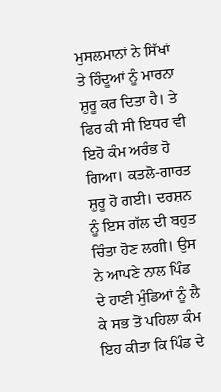ਮੁਸਲਮਾਨਾਂ ਨੇ ਸਿੱਖਾਂ ਤੇ ਹਿੰਦੂਆਂ ਨੂੰ ਮਾਰਨਾ ਸ਼ੁਰੂ ਕਰ ਦਿਤਾ ਹੈ। ਤੇ ਫਿਰ ਕੀ ਸੀ ਇਧਰ ਵੀ ਇਹੋ ਕੰਮ ਅਰੰਭ ਹੋ ਗਿਆ। ਕਤਲੋ-ਗਾਰਤ ਸ਼ੁਰੂ ਹੋ ਗਈ। ਦਰਸ਼ਨ ਨੂੰ ਇਸ ਗੱਲ ਦੀ ਬਹੁਤ ਚਿੰਤਾ ਹੋਣ ਲਗੀ। ਉਸ ਨੇ ਆਪਣੇ ਨਾਲ ਪਿੰਡ ਦੇ ਹਾਣੀ ਮੁੰਡਿਆਂ ਨੂੰ ਲੈ ਕੇ ਸਭ ਤੋਂ ਪਹਿਲਾ ਕੰਮ ਇਹ ਕੀਤਾ ਕਿ ਪਿੰਡ ਦੇ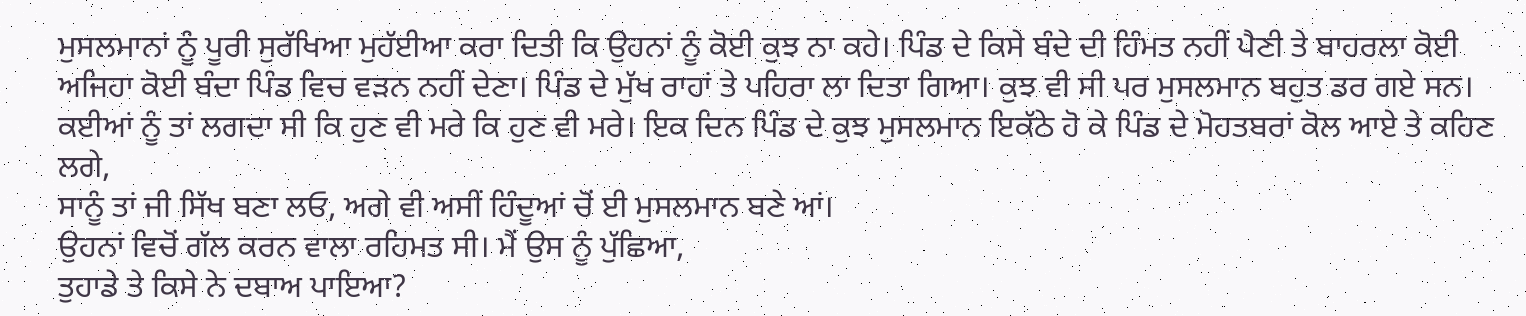ਮੁਸਲਮਾਨਾਂ ਨੂੰ ਪੂਰੀ ਸੁਰੱਖਿਆ ਮੁਹੱਈਆ ਕਰਾ ਦਿਤੀ ਕਿ ਉਹਨਾਂ ਨੂੰ ਕੋਈ ਕੁਝ ਨਾ ਕਹੇ। ਪਿੰਡ ਦੇ ਕਿਸੇ ਬੰਦੇ ਦੀ ਹਿੰਮਤ ਨਹੀਂ ਪੈਣੀ ਤੇ ਬਾਹਰਲਾ ਕੋਈ ਅਜਿਹਾ ਕੋਈ ਬੰਦਾ ਪਿੰਡ ਵਿਚ ਵੜਨ ਨਹੀਂ ਦੇਣਾ। ਪਿੰਡ ਦੇ ਮੁੱਖ ਰਾਹਾਂ ਤੇ ਪਹਿਰਾ ਲਾ ਦਿਤਾ ਗਿਆ। ਕੁਝ ਵੀ ਸੀ ਪਰ ਮੁਸਲਮਾਨ ਬਹੁਤ ਡਰ ਗਏ ਸਨ। ਕਈਆਂ ਨੂੰ ਤਾਂ ਲਗਦਾ ਸੀ ਕਿ ਹੁਣ ਵੀ ਮਰੇ ਕਿ ਹੁਣ ਵੀ ਮਰੇ। ਇਕ ਦਿਨ ਪਿੰਡ ਦੇ ਕੁਝ ਮੁਸਲਮਾਨ ਇਕੱਠੇ ਹੋ ਕੇ ਪਿੰਡ ਦੇ ਮੋਹਤਬਰਾਂ ਕੋਲ ਆਏ ਤੇ ਕਹਿਣ ਲਗੇ,
ਸਾਨੂੰ ਤਾਂ ਜੀ ਸਿੱਖ ਬਣਾ ਲਓ, ਅਗੇ ਵੀ ਅਸੀਂ ਹਿੰਦੂਆਂ ਚੋਂ ਈ ਮੁਸਲਮਾਨ ਬਣੇ ਆਂ।
ਉਹਨਾਂ ਵਿਚੋਂ ਗੱਲ ਕਰਨ ਵਾਲਾ ਰਹਿਮਤ ਸੀ। ਮੈਂ ਉਸ ਨੂੰ ਪੁੱਛਿਆ,
ਤੁਹਾਡੇ ਤੇ ਕਿਸੇ ਨੇ ਦਬਾਅ ਪਾਇਆ?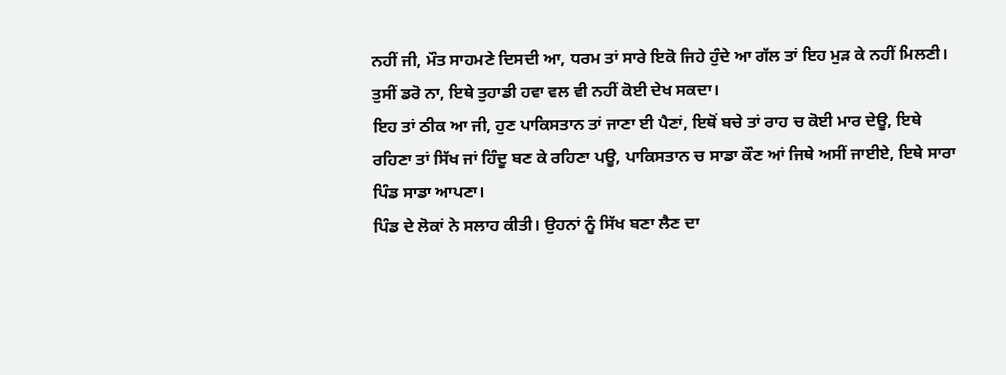ਨਹੀਂ ਜੀ, ਮੌਤ ਸਾਹਮਣੇ ਦਿਸਦੀ ਆ, ਧਰਮ ਤਾਂ ਸਾਰੇ ਇਕੋ ਜਿਹੇ ਹੁੰਦੇ ਆ ਗੱਲ ਤਾਂ ਇਹ ਮੁੜ ਕੇ ਨਹੀਂ ਮਿਲਣੀ।
ਤੁਸੀਂ ਡਰੋ ਨਾ, ਇਥੇ ਤੁਹਾਡੀ ਹਵਾ ਵਲ ਵੀ ਨਹੀਂ ਕੋਈ ਦੇਖ ਸਕਦਾ।
ਇਹ ਤਾਂ ਠੀਕ ਆ ਜੀ, ਹੁਣ ਪਾਕਿਸਤਾਨ ਤਾਂ ਜਾਣਾ ਈ ਪੈਣਾਂ, ਇਥੋਂ ਬਚੇ ਤਾਂ ਰਾਹ ਚ ਕੋਈ ਮਾਰ ਦੇਊ, ਇਥੇ ਰਹਿਣਾ ਤਾਂ ਸਿੱਖ ਜਾਂ ਹਿੰਦੂ ਬਣ ਕੇ ਰਹਿਣਾ ਪਊ, ਪਾਕਿਸਤਾਨ ਚ ਸਾਡਾ ਕੌਣ ਆਂ ਜਿਥੇ ਅਸੀਂ ਜਾਈਏ, ਇਥੇ ਸਾਰਾ ਪਿੰਡ ਸਾਡਾ ਆਪਣਾ।
ਪਿੰਡ ਦੇ ਲੋਕਾਂ ਨੇ ਸਲਾਹ ਕੀਤੀ। ਉਹਨਾਂ ਨੂੰ ਸਿੱਖ ਬਣਾ ਲੈਣ ਦਾ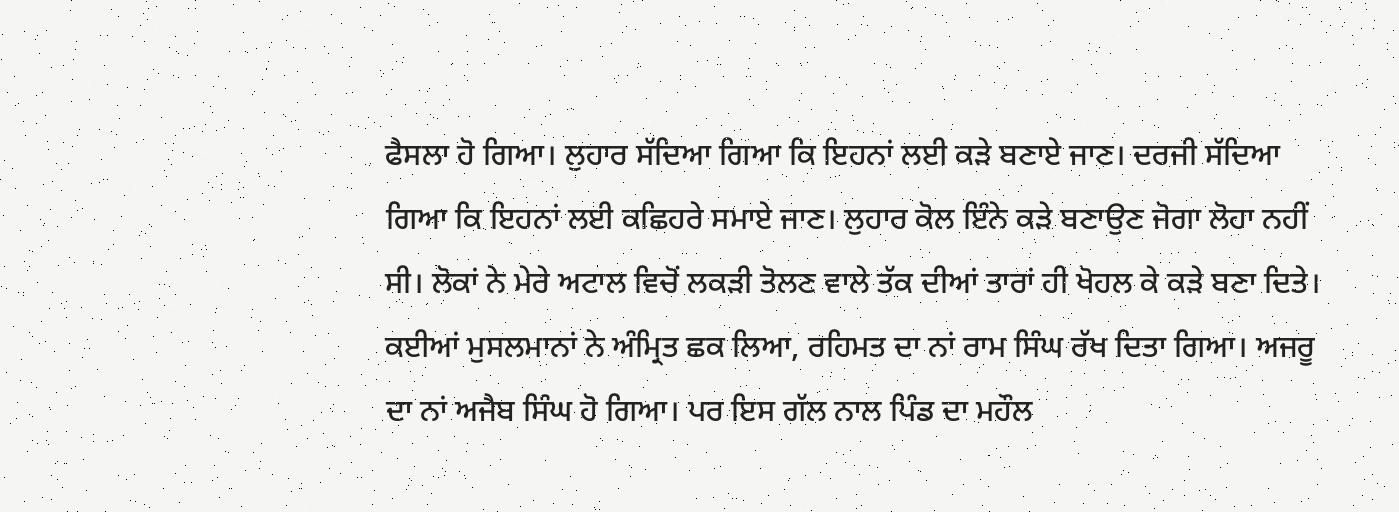ਫੈਸਲਾ ਹੋ ਗਿਆ। ਲੁਹਾਰ ਸੱਦਿਆ ਗਿਆ ਕਿ ਇਹਨਾਂ ਲਈ ਕੜੇ ਬਣਾਏ ਜਾਣ। ਦਰਜੀ ਸੱਦਿਆ ਗਿਆ ਕਿ ਇਹਨਾਂ ਲਈ ਕਛਿਹਰੇ ਸਮਾਏ ਜਾਣ। ਲੁਹਾਰ ਕੋਲ ਇੰਨੇ ਕੜੇ ਬਣਾਉਣ ਜੋਗਾ ਲੋਹਾ ਨਹੀਂ ਸੀ। ਲੋਕਾਂ ਨੇ ਮੇਰੇ ਅਟਾਲ ਵਿਚੋਂ ਲਕੜੀ ਤੋਲਣ ਵਾਲੇ ਤੱਕ ਦੀਆਂ ਤਾਰਾਂ ਹੀ ਖੋਹਲ ਕੇ ਕੜੇ ਬਣਾ ਦਿਤੇ। ਕਈਆਂ ਮੁਸਲਮਾਨਾਂ ਨੇ ਅੰਮ੍ਰਿਤ ਛਕ ਲਿਆ, ਰਹਿਮਤ ਦਾ ਨਾਂ ਰਾਮ ਸਿੰਘ ਰੱਖ ਦਿਤਾ ਗਿਆ। ਅਜਰੂ ਦਾ ਨਾਂ ਅਜੈਬ ਸਿੰਘ ਹੋ ਗਿਆ। ਪਰ ਇਸ ਗੱਲ ਨਾਲ ਪਿੰਡ ਦਾ ਮਹੌਲ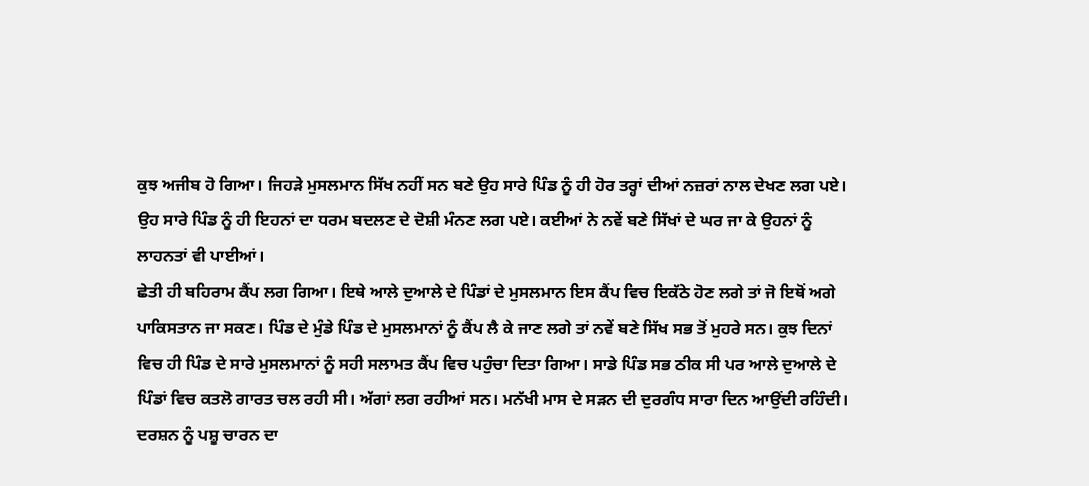ਕੁਝ ਅਜੀਬ ਹੋ ਗਿਆ। ਜਿਹੜੇ ਮੁਸਲਮਾਨ ਸਿੱਖ ਨਹੀਂ ਸਨ ਬਣੇ ਉਹ ਸਾਰੇ ਪਿੰਡ ਨੂੰ ਹੀ ਹੋਰ ਤਰ੍ਹਾਂ ਦੀਆਂ ਨਜ਼ਰਾਂ ਨਾਲ ਦੇਖਣ ਲਗ ਪਏ। ਉਹ ਸਾਰੇ ਪਿੰਡ ਨੂੰ ਹੀ ਇਹਨਾਂ ਦਾ ਧਰਮ ਬਦਲਣ ਦੇ ਦੋਸ਼ੀ ਮੰਨਣ ਲਗ ਪਏ। ਕਈਆਂ ਨੇ ਨਵੇਂ ਬਣੇ ਸਿੱਖਾਂ ਦੇ ਘਰ ਜਾ ਕੇ ਉਹਨਾਂ ਨੂੰ ਲਾਹਨਤਾਂ ਵੀ ਪਾਈਆਂ।
ਛੇਤੀ ਹੀ ਬਹਿਰਾਮ ਕੈਂਪ ਲਗ ਗਿਆ। ਇਥੇ ਆਲੇ ਦੁਆਲੇ ਦੇ ਪਿੰਡਾਂ ਦੇ ਮੁਸਲਮਾਨ ਇਸ ਕੈਂਪ ਵਿਚ ਇਕੱਠੇ ਹੋਣ ਲਗੇ ਤਾਂ ਜੋ ਇਥੋਂ ਅਗੇ ਪਾਕਿਸਤਾਨ ਜਾ ਸਕਣ। ਪਿੰਡ ਦੇ ਮੁੰਡੇ ਪਿੰਡ ਦੇ ਮੁਸਲਮਾਨਾਂ ਨੂੰ ਕੈਂਪ ਲੈ ਕੇ ਜਾਣ ਲਗੇ ਤਾਂ ਨਵੇਂ ਬਣੇ ਸਿੱਖ ਸਭ ਤੋਂ ਮੁਹਰੇ ਸਨ। ਕੁਝ ਦਿਨਾਂ ਵਿਚ ਹੀ ਪਿੰਡ ਦੇ ਸਾਰੇ ਮੁਸਲਮਾਨਾਂ ਨੂੰ ਸਹੀ ਸਲਾਮਤ ਕੈਂਪ ਵਿਚ ਪਹੁੰਚਾ ਦਿਤਾ ਗਿਆ। ਸਾਡੇ ਪਿੰਡ ਸਭ ਠੀਕ ਸੀ ਪਰ ਆਲੇ ਦੁਆਲੇ ਦੇ ਪਿੰਡਾਂ ਵਿਚ ਕਤਲੋ ਗਾਰਤ ਚਲ ਰਹੀ ਸੀ। ਅੱਗਾਂ ਲਗ ਰਹੀਆਂ ਸਨ। ਮਨੱਖੀ ਮਾਸ ਦੇ ਸੜਨ ਦੀ ਦੁਰਗੰਧ ਸਾਰਾ ਦਿਨ ਆਉਂਦੀ ਰਹਿੰਦੀ।
ਦਰਸ਼ਨ ਨੂੰ ਪਸ਼ੂ ਚਾਰਨ ਦਾ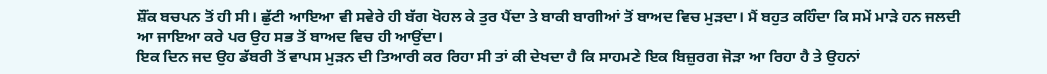ਸ਼ੌਂਕ ਬਚਪਨ ਤੋਂ ਹੀ ਸੀ। ਛੁੱਟੀ ਆਇਆ ਵੀ ਸਵੇਰੇ ਹੀ ਬੱਗ ਖੋਹਲ ਕੇ ਤੁਰ ਪੈਂਦਾ ਤੇ ਬਾਕੀ ਬਾਗੀਆਂ ਤੋਂ ਬਾਅਦ ਵਿਚ ਮੁੜਦਾ। ਮੈਂ ਬਹੁਤ ਕਹਿੰਦਾ ਕਿ ਸਮੇਂ ਮਾੜੇ ਹਨ ਜਲਦੀ ਆ ਜਾਇਆ ਕਰੇ ਪਰ ਉਹ ਸਭ ਤੋਂ ਬਾਅਦ ਵਿਚ ਹੀ ਆਉਂਦਾ।
ਇਕ ਦਿਨ ਜਦ ਉਹ ਡੱਬਰੀ ਤੋਂ ਵਾਪਸ ਮੁੜਨ ਦੀ ਤਿਆਰੀ ਕਰ ਰਿਹਾ ਸੀ ਤਾਂ ਕੀ ਦੇਖਦਾ ਹੈ ਕਿ ਸਾਹਮਣੇ ਇਕ ਬਿਜ਼ੁਰਗ ਜੋੜਾ ਆ ਰਿਹਾ ਹੈ ਤੇ ਉਹਨਾਂ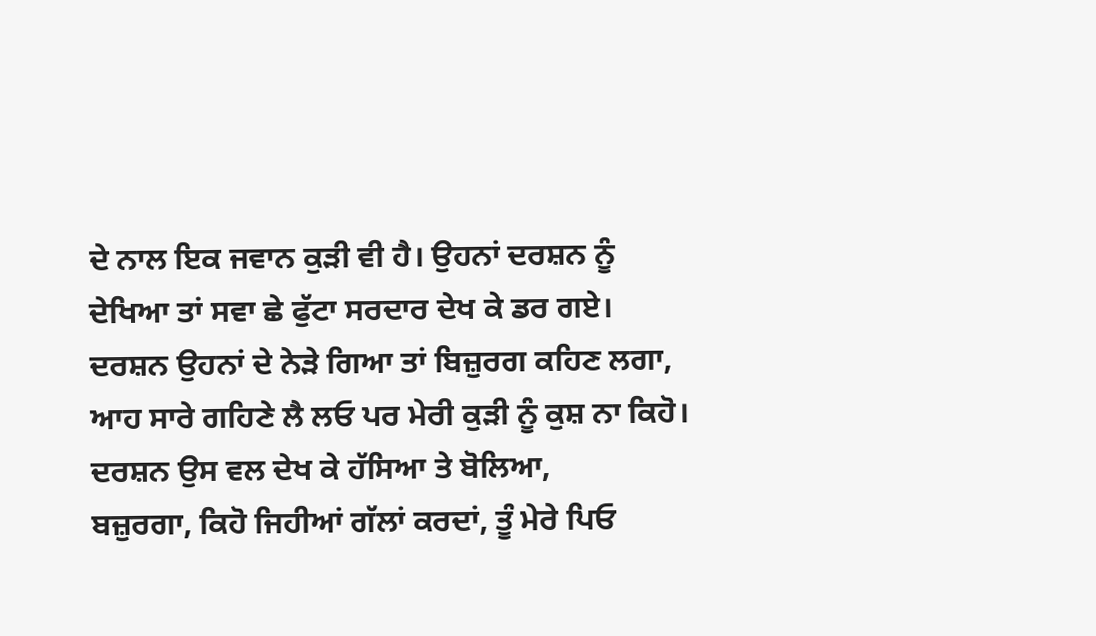ਦੇ ਨਾਲ ਇਕ ਜਵਾਨ ਕੁੜੀ ਵੀ ਹੈ। ਉਹਨਾਂ ਦਰਸ਼ਨ ਨੂੰ ਦੇਖਿਆ ਤਾਂ ਸਵਾ ਛੇ ਫੁੱਟਾ ਸਰਦਾਰ ਦੇਖ ਕੇ ਡਰ ਗਏ। ਦਰਸ਼ਨ ਉਹਨਾਂ ਦੇ ਨੇੜੇ ਗਿਆ ਤਾਂ ਬਿਜ਼ੁਰਗ ਕਹਿਣ ਲਗਾ,
ਆਹ ਸਾਰੇ ਗਹਿਣੇ ਲੈ ਲਓ ਪਰ ਮੇਰੀ ਕੁੜੀ ਨੂੰ ਕੁਸ਼ ਨਾ ਕਿਹੋ।
ਦਰਸ਼ਨ ਉਸ ਵਲ ਦੇਖ ਕੇ ਹੱਸਿਆ ਤੇ ਬੋਲਿਆ,
ਬਜ਼ੁਰਗਾ, ਕਿਹੋ ਜਿਹੀਆਂ ਗੱਲਾਂ ਕਰਦਾਂ, ਤੂੰ ਮੇਰੇ ਪਿਓ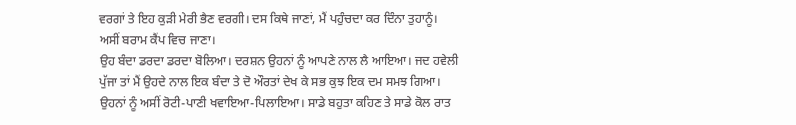ਵਰਗਾਂ ਤੇ ਇਹ ਕੁੜੀ ਮੇਰੀ ਭੈਣ ਵਰਗੀ। ਦਸ ਕਿਥੇ ਜਾਣਾਂ, ਮੈਂ ਪਹੁੰਚਦਾ ਕਰ ਦਿੰਨਾ ਤੁਹਾਨੂੰ।
ਅਸੀਂ ਬਰਾਮ ਕੈਂਪ ਵਿਚ ਜਾਣਾ।
ਉਹ ਬੰਦਾ ਡਰਦਾ ਡਰਦਾ ਬੋਲਿਆ। ਦਰਸ਼ਨ ਉਹਨਾਂ ਨੂੰ ਆਪਣੇ ਨਾਲ ਲੈ ਆਇਆ। ਜਦ ਹਵੇਲੀ ਪੁੱਜਾ ਤਾਂ ਮੈਂ ਉਹਦੇ ਨਾਲ ਇਕ ਬੰਦਾ ਤੇ ਦੋ ਔਰਤਾਂ ਦੇਖ ਕੇ ਸਭ ਕੁਝ ਇਕ ਦਮ ਸਮਝ ਗਿਆ। ਉਹਨਾਂ ਨੂੰ ਅਸੀਂ ਰੋਟੀ-ਪਾਣੀ ਖਵਾਇਆ-ਪਿਲਾਇਆ। ਸਾਡੇ ਬਹੁਤਾ ਕਹਿਣ ਤੇ ਸਾਡੇ ਕੋਲ ਰਾਤ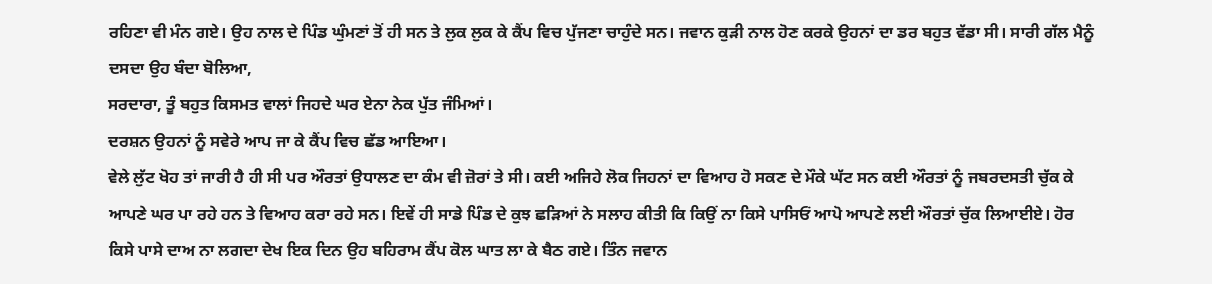ਰਹਿਣਾ ਵੀ ਮੰਨ ਗਏ। ਉਹ ਨਾਲ ਦੇ ਪਿੰਡ ਘੁੰਮਣਾਂ ਤੋਂ ਹੀ ਸਨ ਤੇ ਲੁਕ ਲੁਕ ਕੇ ਕੈਂਪ ਵਿਚ ਪੁੱਜਣਾ ਚਾਹੁੰਦੇ ਸਨ। ਜਵਾਨ ਕੁੜੀ ਨਾਲ ਹੋਣ ਕਰਕੇ ਉਹਨਾਂ ਦਾ ਡਰ ਬਹੁਤ ਵੱਡਾ ਸੀ। ਸਾਰੀ ਗੱਲ ਮੈਨੂੰ ਦਸਦਾ ਉਹ ਬੰਦਾ ਬੋਲਿਆ,
ਸਰਦਾਰਾ, ਤੂੰ ਬਹੁਤ ਕਿਸਮਤ ਵਾਲਾਂ ਜਿਹਦੇ ਘਰ ਏਨਾ ਨੇਕ ਪੁੱਤ ਜੰਮਿਆਂ।
ਦਰਸ਼ਨ ਉਹਨਾਂ ਨੂੰ ਸਵੇਰੇ ਆਪ ਜਾ ਕੇ ਕੈਂਪ ਵਿਚ ਛੱਡ ਆਇਆ।
ਵੇਲੇ ਲੁੱਟ ਖੋਹ ਤਾਂ ਜਾਰੀ ਹੈ ਹੀ ਸੀ ਪਰ ਔਰਤਾਂ ਉਧਾਲਣ ਦਾ ਕੰਮ ਵੀ ਜ਼ੋਰਾਂ ਤੇ ਸੀ। ਕਈ ਅਜਿਹੇ ਲੋਕ ਜਿਹਨਾਂ ਦਾ ਵਿਆਹ ਹੋ ਸਕਣ ਦੇ ਮੌਕੇ ਘੱਟ ਸਨ ਕਈ ਔਰਤਾਂ ਨੂੰ ਜਬਰਦਸਤੀ ਚੁੱਕ ਕੇ ਆਪਣੇ ਘਰ ਪਾ ਰਹੇ ਹਨ ਤੇ ਵਿਆਹ ਕਰਾ ਰਹੇ ਸਨ। ਇਵੇਂ ਹੀ ਸਾਡੇ ਪਿੰਡ ਦੇ ਕੁਝ ਛੜਿਆਂ ਨੇ ਸਲਾਹ ਕੀਤੀ ਕਿ ਕਿਉਂ ਨਾ ਕਿਸੇ ਪਾਸਿਓਂ ਆਪੋ ਆਪਣੇ ਲਈ ਔਰਤਾਂ ਚੁੱਕ ਲਿਆਈਏ। ਹੋਰ ਕਿਸੇ ਪਾਸੇ ਦਾਅ ਨਾ ਲਗਦਾ ਦੇਖ ਇਕ ਦਿਨ ਉਹ ਬਹਿਰਾਮ ਕੈਂਪ ਕੋਲ ਘਾਤ ਲਾ ਕੇ ਬੈਠ ਗਏ। ਤਿੰਨ ਜਵਾਨ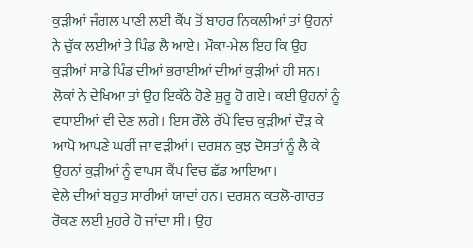ਕੁੜੀਆਂ ਜੰਗਲ ਪਾਣੀ ਲਈ ਕੈਂਪ ਤੋਂ ਬਾਹਰ ਨਿਕਲੀਆਂ ਤਾਂ ਉਹਨਾਂ ਨੇ ਚੁੱਕ ਲਈਆਂ ਤੇ ਪਿੰਡ ਲੈ ਆਏ। ਮੌਕਾ-ਮੇਲ ਇਹ ਕਿ ਉਹ ਕੁੜੀਆਂ ਸਾਡੇ ਪਿੰਡ ਦੀਆਂ ਭਰਾਈਆਂ ਦੀਆਂ ਕੁੜੀਆਂ ਹੀ ਸਨ। ਲੋਕਾਂ ਨੇ ਦੇਖਿਆ ਤਾਂ ਉਹ ਇਕੱਠੇ ਹੋਣੇ ਸ਼ੁਰੂ ਹੋ ਗਏ। ਕਈ ਉਹਨਾਂ ਨੂੰ ਵਧਾਈਆਂ ਵੀ ਦੇਣ ਲਗੇ। ਇਸ ਰੌਲੇ ਰੱਪੇ ਵਿਚ ਕੁੜੀਆਂ ਦੌੜ ਕੇ ਆਪੋ ਆਪਣੇ ਘਰੀਂ ਜਾ ਵੜੀਆਂ। ਦਰਸ਼ਨ ਕੁਝ ਦੋਸਤਾਂ ਨੂੰ ਲੈ ਕੇ ਉਹਨਾਂ ਕੁੜੀਆਂ ਨੂੰ ਵਾਪਸ ਕੈਂਪ ਵਿਚ ਛੱਡ ਆਇਆ।
ਵੇਲੇ ਦੀਆਂ ਬਹੁਤ ਸਾਰੀਆਂ ਯਾਦਾਂ ਹਨ। ਦਰਸ਼ਨ ਕਤਲੋ-ਗਾਰਤ ਰੋਕਣ ਲਈ ਮੁਹਰੇ ਹੋ ਜਾਂਦਾ ਸੀ। ਉਹ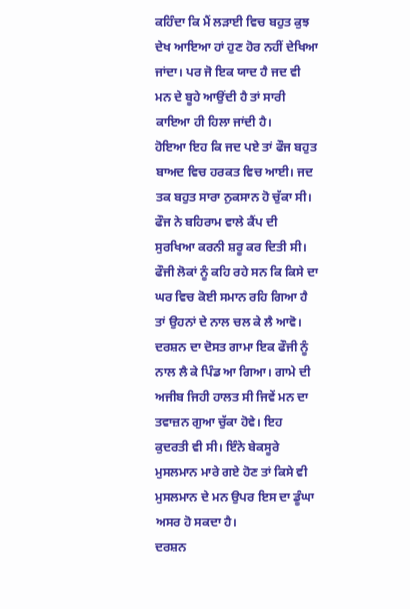ਕਹਿੰਦਾ ਕਿ ਮੈਂ ਲੜਾਈ ਵਿਚ ਬਹੁਤ ਕੁਝ ਦੇਖ ਆਇਆ ਹਾਂ ਹੁਣ ਹੋਰ ਨਹੀਂ ਦੇਖਿਆ ਜਾਂਦਾ। ਪਰ ਜੋ ਇਕ ਯਾਦ ਹੈ ਜਦ ਵੀ ਮਨ ਦੇ ਬੂਹੇ ਆਉਂਦੀ ਹੈ ਤਾਂ ਸਾਰੀ ਕਾਇਆ ਹੀ ਹਿਲਾ ਜਾਂਦੀ ਹੈ।
ਹੋਇਆ ਇਹ ਕਿ ਜਦ ਪਏ ਤਾਂ ਫੌਜ ਬਹੁਤ ਬਾਅਦ ਵਿਚ ਹਰਕਤ ਵਿਚ ਆਈ। ਜਦ ਤਕ ਬਹੁਤ ਸਾਰਾ ਨੁਕਸਾਨ ਹੋ ਚੁੱਕਾ ਸੀ। ਫੌਜ ਨੇ ਬਹਿਰਾਮ ਵਾਲੇ ਕੈਂਪ ਦੀ ਸੁਰਖਿਆ ਕਰਨੀ ਸ਼ਰੂ ਕਰ ਦਿਤੀ ਸੀ। ਫੌਜੀ ਲੋਕਾਂ ਨੂੰ ਕਹਿ ਰਹੇ ਸਨ ਕਿ ਕਿਸੇ ਦਾ ਘਰ ਵਿਚ ਕੋਈ ਸਮਾਨ ਰਹਿ ਗਿਆ ਹੈ ਤਾਂ ਉਹਨਾਂ ਦੇ ਨਾਲ ਚਲ ਕੇ ਲੈ ਆਵੋ। ਦਰਸ਼ਨ ਦਾ ਦੋਸਤ ਗਾਮਾ ਇਕ ਫੌਜੀ ਨੂੰ ਨਾਲ ਲੈ ਕੇ ਪਿੰਡ ਆ ਗਿਆ। ਗਾਮੇ ਦੀ ਅਜੀਬ ਜਿਹੀ ਹਾਲਤ ਸੀ ਜਿਵੇਂ ਮਨ ਦਾ ਤਵਾਜ਼ਨ ਗੁਆ ਚੁੱਕਾ ਹੋਵੇ। ਇਹ ਕੁਦਰਤੀ ਵੀ ਸੀ। ਇੰਨੇ ਬੇਕਸੂਰੇ ਮੁਸਲਮਾਨ ਮਾਰੇ ਗਏ ਹੋਣ ਤਾਂ ਕਿਸੇ ਵੀ ਮੁਸਲਮਾਨ ਦੇ ਮਨ ਉਪਰ ਇਸ ਦਾ ਡੂੰਘਾ ਅਸਰ ਹੋ ਸਕਦਾ ਹੈ।
ਦਰਸ਼ਨ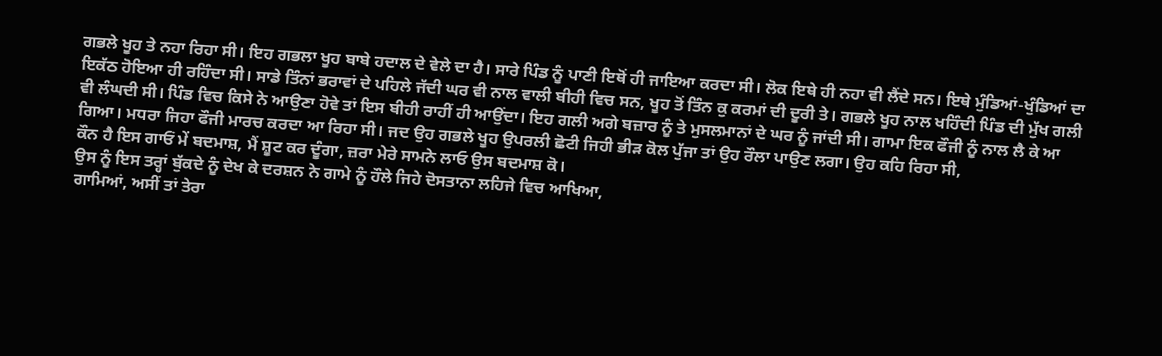ਗਭਲੇ ਖੂਹ ਤੇ ਨਹਾ ਰਿਹਾ ਸੀ। ਇਹ ਗਭਲਾ ਖੂਹ ਬਾਬੇ ਹਦਾਲ ਦੇ ਵੇਲੇ ਦਾ ਹੈ। ਸਾਰੇ ਪਿੰਡ ਨੂੰ ਪਾਣੀ ਇਥੋਂ ਹੀ ਜਾਇਆ ਕਰਦਾ ਸੀ। ਲੋਕ ਇਥੇ ਹੀ ਨਹਾ ਵੀ ਲੈਂਦੇ ਸਨ। ਇਥੇ ਮੁੰਡਿਆਂ-ਖੁੰਡਿਆਂ ਦਾ ਇਕੱਠ ਹੋਇਆ ਹੀ ਰਹਿੰਦਾ ਸੀ। ਸਾਡੇ ਤਿੰਨਾਂ ਭਰਾਵਾਂ ਦੇ ਪਹਿਲੇ ਜੱਦੀ ਘਰ ਵੀ ਨਾਲ ਵਾਲੀ ਬੀਹੀ ਵਿਚ ਸਨ, ਖੂਹ ਤੋਂ ਤਿੰਨ ਕੁ ਕਰਮਾਂ ਦੀ ਦੂਰੀ ਤੇ। ਗਭਲੇ ਖੂਹ ਨਾਲ ਖਹਿੰਦੀ ਪਿੰਡ ਦੀ ਮੁੱਖ ਗਲੀ ਵੀ ਲੰਘਦੀ ਸੀ। ਪਿੰਡ ਵਿਚ ਕਿਸੇ ਨੇ ਆਉਣਾ ਹੋਵੇ ਤਾਂ ਇਸ ਬੀਹੀ ਰਾਹੀਂ ਹੀ ਆਉਂਦਾ। ਇਹ ਗਲੀ ਅਗੇ ਬਜ਼ਾਰ ਨੂੰ ਤੇ ਮੁਸਲਮਾਨਾਂ ਦੇ ਘਰ ਨੂੰ ਜਾਂਦੀ ਸੀ। ਗਾਮਾ ਇਕ ਫੌਜੀ ਨੂੰ ਨਾਲ ਲੈ ਕੇ ਆ ਗਿਆ। ਮਧਰਾ ਜਿਹਾ ਫੌਜੀ ਮਾਰਚ ਕਰਦਾ ਆ ਰਿਹਾ ਸੀ। ਜਦ ਉਹ ਗਭਲੇ ਖੂਹ ਉਪਰਲੀ ਛੋਟੀ ਜਿਹੀ ਭੀੜ ਕੋਲ ਪੁੱਜਾ ਤਾਂ ਉਹ ਰੌਲਾ ਪਾਉਣ ਲਗਾ। ਉਹ ਕਹਿ ਰਿਹਾ ਸੀ,
ਕੌਨ ਹੈ ਇਸ ਗਾਓਂ ਮੇਂ ਬਦਮਾਸ਼, ਮੈਂ ਸ਼ੂਟ ਕਰ ਦੂੰਗਾ, ਜ਼ਰਾ ਮੇਰੇ ਸਾਮਨੇ ਲਾਓ ਉਸ ਬਦਮਾਸ਼ ਕੋ।
ਉਸ ਨੂੰ ਇਸ ਤਰ੍ਹਾਂ ਬੁੱਕਦੇ ਨੂੰ ਦੇਖ ਕੇ ਦਰਸ਼ਨ ਨੇ ਗਾਮੇ ਨੂੰ ਹੌਲੇ ਜਿਹੇ ਦੋਸਤਾਨਾ ਲਹਿਜੇ ਵਿਚ ਆਖਿਆ,
ਗਾਮਿਆਂ, ਅਸੀਂ ਤਾਂ ਤੇਰਾ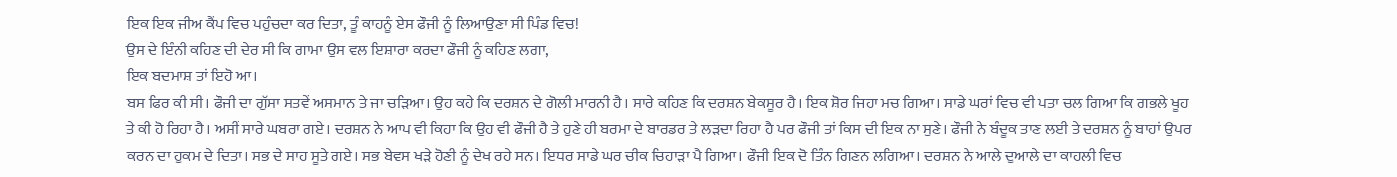ਇਕ ਇਕ ਜੀਅ ਕੈਂਪ ਵਿਚ ਪਹੁੰਚਦਾ ਕਰ ਦਿਤਾ, ਤੂੰ ਕਾਹਨੂੰ ਏਸ ਫੌਜੀ ਨੂੰ ਲਿਆਉਣਾ ਸੀ ਪਿੰਡ ਵਿਚ!
ਉਸ ਦੇ ਇੰਨੀ ਕਹਿਣ ਦੀ ਦੇਰ ਸੀ ਕਿ ਗਾਮਾ ਉਸ ਵਲ ਇਸ਼ਾਰਾ ਕਰਦਾ ਫੌਜੀ ਨੂੰ ਕਹਿਣ ਲਗਾ,
ਇਕ ਬਦਮਾਸ਼ ਤਾਂ ਇਹੋ ਆ।
ਬਸ ਫਿਰ ਕੀ ਸੀ। ਫੌਜੀ ਦਾ ਗੁੱਸਾ ਸਤਵੇਂ ਅਸਮਾਨ ਤੇ ਜਾ ਚੜਿਆ। ਉਹ ਕਹੇ ਕਿ ਦਰਸ਼ਨ ਦੇ ਗੋਲੀ ਮਾਰਨੀ ਹੈ। ਸਾਰੇ ਕਹਿਣ ਕਿ ਦਰਸ਼ਨ ਬੇਕਸੂਰ ਹੈ। ਇਕ ਸ਼ੋਰ ਜਿਹਾ ਮਚ ਗਿਆ। ਸਾਡੇ ਘਰਾਂ ਵਿਚ ਵੀ ਪਤਾ ਚਲ ਗਿਆ ਕਿ ਗਭਲੇ ਖੂਹ ਤੇ ਕੀ ਹੋ ਰਿਹਾ ਹੈ। ਅਸੀਂ ਸਾਰੇ ਘਬਰਾ ਗਏ। ਦਰਸ਼ਨ ਨੇ ਆਪ ਵੀ ਕਿਹਾ ਕਿ ਉਹ ਵੀ ਫੌਜੀ ਹੈ ਤੇ ਹੁਣੇ ਹੀ ਬਰਮਾ ਦੇ ਬਾਰਡਰ ਤੇ ਲੜਦਾ ਰਿਹਾ ਹੈ ਪਰ ਫੌਜੀ ਤਾਂ ਕਿਸ ਦੀ ਇਕ ਨਾ ਸੁਣੇ। ਫੌਜੀ ਨੇ ਬੰਦੂਕ ਤਾਣ ਲਈ ਤੇ ਦਰਸ਼ਨ ਨੂੰ ਬਾਹਾਂ ਉਪਰ ਕਰਨ ਦਾ ਹੁਕਮ ਦੇ ਦਿਤਾ। ਸਭ ਦੇ ਸਾਹ ਸੂਤੇ ਗਏ। ਸਭ ਬੇਵਸ ਖੜੇ ਹੋਣੀ ਨੂੰ ਦੇਖ ਰਹੇ ਸਨ। ਇਧਰ ਸਾਡੇ ਘਰ ਚੀਕ ਚਿਹਾੜਾ ਪੈ ਗਿਆ। ਫੌਜੀ ਇਕ ਦੋ ਤਿੰਨ ਗਿਣਨ ਲਗਿਆ। ਦਰਸ਼ਨ ਨੇ ਆਲੇ ਦੁਆਲੇ ਦਾ ਕਾਹਲੀ ਵਿਚ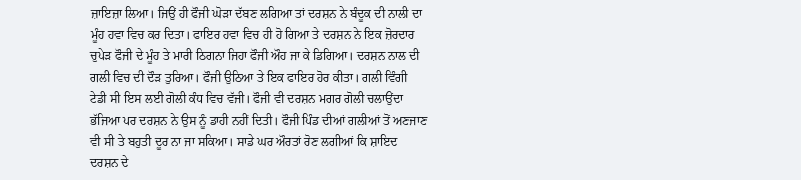ਜ਼ਾਇਜ਼ਾ ਲਿਆ। ਜਿਉਂ ਹੀ ਫੌਜੀ ਘੋੜਾ ਦੱਬਣ ਲਗਿਆ ਤਾਂ ਦਰਸ਼ਨ ਨੇ ਬੰਦੂਕ ਦੀ ਨਾਲੀ ਦਾ ਮੂੰਹ ਹਵਾ ਵਿਚ ਕਰ ਦਿਤਾ। ਫਾਇਰ ਹਵਾ ਵਿਚ ਹੀ ਹੋ ਗਿਆ ਤੇ ਦਰਸ਼ਨ ਨੇ ਇਕ ਜ਼ੋਰਦਾਰ ਚੁਪੇੜ ਫੌਜੀ ਦੇ ਮੂੰਹ ਤੇ ਮਾਰੀ ਠਿਗਨਾ ਜਿਹਾ ਫੌਜੀ ਔਹ ਜਾ ਕੇ ਡਿਗਿਆ। ਦਰਸ਼ਨ ਨਾਲ ਦੀ ਗਲੀ ਵਿਚ ਦੀ ਦੌੜ ਤੁਰਿਆ। ਫੌਜੀ ਉਠਿਆ ਤੇ ਇਕ ਫਾਇਰ ਹੋਰ ਕੀਤਾ। ਗਲੀ ਵਿੰਗੀ ਟੇਡੀ ਸੀ ਇਸ ਲਈ ਗੋਲੀ ਕੰਧ ਵਿਚ ਵੱਜੀ। ਫੌਜੀ ਵੀ ਦਰਸ਼ਨ ਮਗਰ ਗੋਲੀ ਚਲਾਉਂਦਾ ਭੱਜਿਆ ਪਰ ਦਰਸ਼ਨ ਨੇ ਉਸ ਨੂੰ ਡਾਹੀ ਨਹੀਂ ਦਿਤੀ। ਫੌਜੀ ਪਿੰਡ ਦੀਆਂ ਗਲੀਆਂ ਤੋਂ ਅਣਜਾਣ ਵੀ ਸੀ ਤੇ ਬਹੁਤੀ ਦੂਰ ਨਾ ਜਾ ਸਕਿਆ। ਸਾਡੇ ਘਰ ਔਰਤਾਂ ਰੋਣ ਲਗੀਆਂ ਕਿ ਸ਼ਾਇਦ ਦਰਸ਼ਨ ਦੇ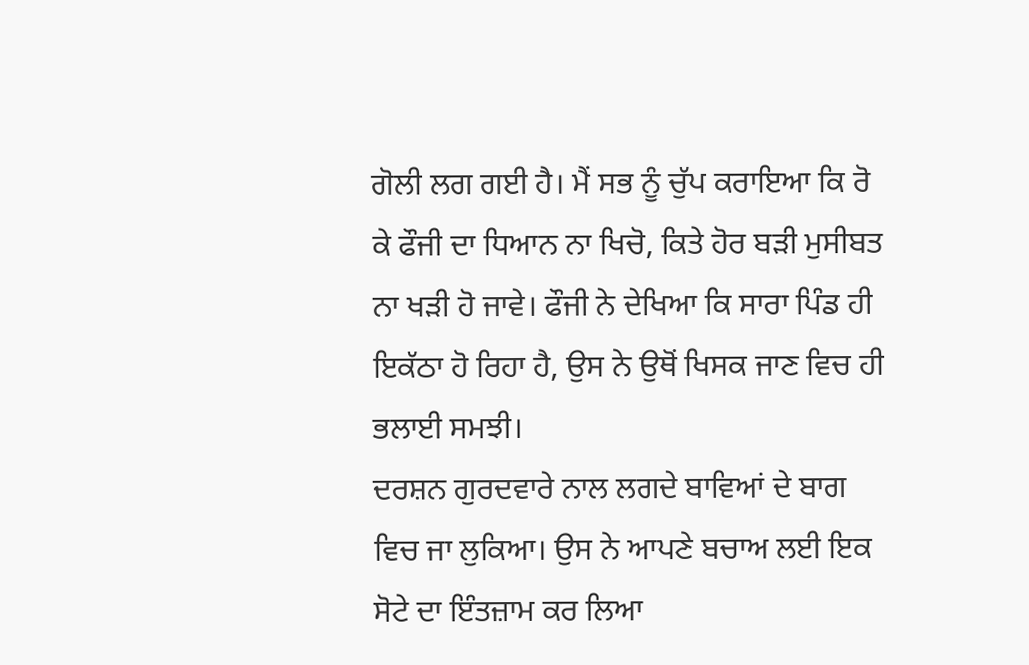ਗੋਲੀ ਲਗ ਗਈ ਹੈ। ਮੈਂ ਸਭ ਨੂੰ ਚੁੱਪ ਕਰਾਇਆ ਕਿ ਰੋ ਕੇ ਫੌਜੀ ਦਾ ਧਿਆਨ ਨਾ ਖਿਚੋ, ਕਿਤੇ ਹੋਰ ਬੜੀ ਮੁਸੀਬਤ ਨਾ ਖੜੀ ਹੋ ਜਾਵੇ। ਫੌਜੀ ਨੇ ਦੇਖਿਆ ਕਿ ਸਾਰਾ ਪਿੰਡ ਹੀ ਇਕੱਠਾ ਹੋ ਰਿਹਾ ਹੈ, ਉਸ ਨੇ ਉਥੋਂ ਖਿਸਕ ਜਾਣ ਵਿਚ ਹੀ ਭਲਾਈ ਸਮਝੀ।
ਦਰਸ਼ਨ ਗੁਰਦਵਾਰੇ ਨਾਲ ਲਗਦੇ ਬਾਵਿਆਂ ਦੇ ਬਾਗ ਵਿਚ ਜਾ ਲੁਕਿਆ। ਉਸ ਨੇ ਆਪਣੇ ਬਚਾਅ ਲਈ ਇਕ ਸੋਟੇ ਦਾ ਇੰਤਜ਼ਾਮ ਕਰ ਲਿਆ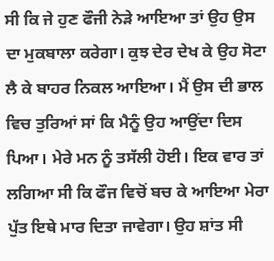ਸੀ ਕਿ ਜੇ ਹੁਣ ਫੌਜੀ ਨੇੜੇ ਆਇਆ ਤਾਂ ਉਹ ਉਸ ਦਾ ਮੁਕਬਾਲਾ ਕਰੇਗਾ। ਕੁਝ ਦੇਰ ਦੇਖ ਕੇ ਉਹ ਸੋਟਾ ਲੈ ਕੇ ਬਾਹਰ ਨਿਕਲ ਆਇਆ। ਮੈਂ ਉਸ ਦੀ ਭਾਲ ਵਿਚ ਤੁਰਿਆਂ ਸਾਂ ਕਿ ਮੈਨੂੰ ਉਹ ਆਉਂਦਾ ਦਿਸ ਪਿਆ। ਮੇਰੇ ਮਨ ਨੂੰ ਤਸੱਲੀ ਹੋਈ। ਇਕ ਵਾਰ ਤਾਂ ਲਗਿਆ ਸੀ ਕਿ ਫੌਜ ਵਿਚੋਂ ਬਚ ਕੇ ਆਇਆ ਮੇਰਾ ਪੁੱਤ ਇਥੇ ਮਾਰ ਦਿਤਾ ਜਾਵੇਗਾ। ਉਹ ਸ਼ਾਂਤ ਸੀ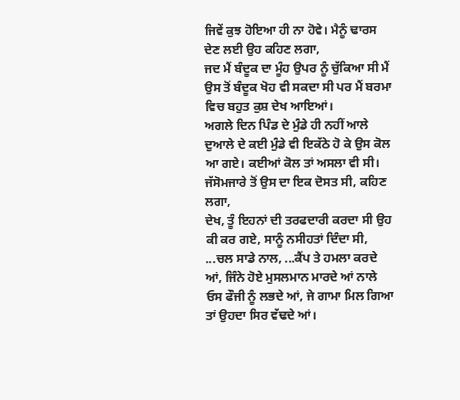ਜਿਵੇਂ ਕੁਝ ਹੋਇਆ ਹੀ ਨਾ ਹੋਵੇ। ਮੈਨੂੰ ਢਾਰਸ ਦੇਣ ਲਈ ਉਹ ਕਹਿਣ ਲਗਾ,
ਜਦ ਮੈਂ ਬੰਦੂਕ ਦਾ ਮੂੰਹ ਉਪਰ ਨੂੰ ਚੁੱਕਿਆ ਸੀ ਮੈਂ ਉਸ ਤੋਂ ਬੰਦੂਕ ਖੋਹ ਵੀ ਸਕਦਾ ਸੀ ਪਰ ਮੈਂ ਬਰਮਾ ਵਿਚ ਬਹੁਤ ਕੁਸ਼ ਦੇਖ ਆਇਆਂ।
ਅਗਲੇ ਦਿਨ ਪਿੰਡ ਦੇ ਮੁੰਡੇ ਹੀ ਨਹੀਂ ਆਲੇ ਦੁਆਲੇ ਦੇ ਕਈ ਮੁੰਡੇ ਵੀ ਇਕੱਠੇ ਹੋ ਕੇ ਉਸ ਕੋਲ ਆ ਗਏ। ਕਈਆਂ ਕੋਲ ਤਾਂ ਅਸਲਾ ਵੀ ਸੀ। ਜੱਸੋਮਜਾਰੇ ਤੋਂ ਉਸ ਦਾ ਇਕ ਦੋਸਤ ਸੀ, ਕਹਿਣ ਲਗਾ,
ਦੇਖ, ਤੂੰ ਇਹਨਾਂ ਦੀ ਤਰਫਦਾਰੀ ਕਰਦਾ ਸੀ ਉਹ ਕੀ ਕਰ ਗਏ, ਸਾਨੂੰ ਨਸੀਹਤਾਂ ਦਿੰਦਾ ਸੀ, ...ਚਲ ਸਾਡੇ ਨਾਲ, ...ਕੈਂਪ ਤੇ ਹਮਲਾ ਕਰਦੇ ਆਂ, ਜਿੰਨੇ ਹੋਏ ਮੁਸਲਮਾਨ ਮਾਰਦੇ ਆਂ ਨਾਲੇ ਓਸ ਫੌਜੀ ਨੂੰ ਲਭਦੇ ਆਂ, ਜੇ ਗਾਮਾ ਮਿਲ ਗਿਆ ਤਾਂ ਉਹਦਾ ਸਿਰ ਵੱਢਦੇ ਆਂ।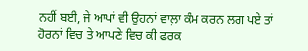ਨਹੀਂ ਬਈ, ਜੇ ਆਪਾਂ ਵੀ ਉਹਨਾਂ ਵਾਲ਼ਾ ਕੰਮ ਕਰਨ ਲਗ ਪਏ ਤਾਂ ਹੋਰਨਾਂ ਵਿਚ ਤੇ ਆਪਣੇ ਵਿਚ ਕੀ ਫਰਕ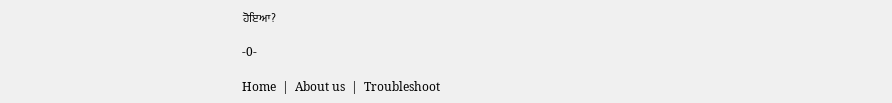ਹੋਇਆ?

-0-

Home  |  About us  |  Troubleshoot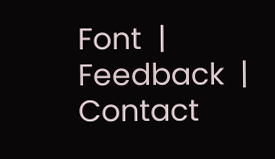Font  |  Feedback  |  Contact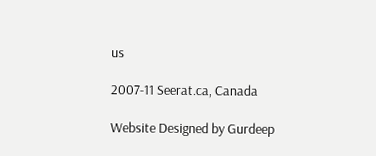us

2007-11 Seerat.ca, Canada

Website Designed by Gurdeep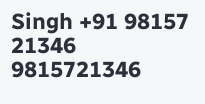Singh +91 98157 21346 9815721346